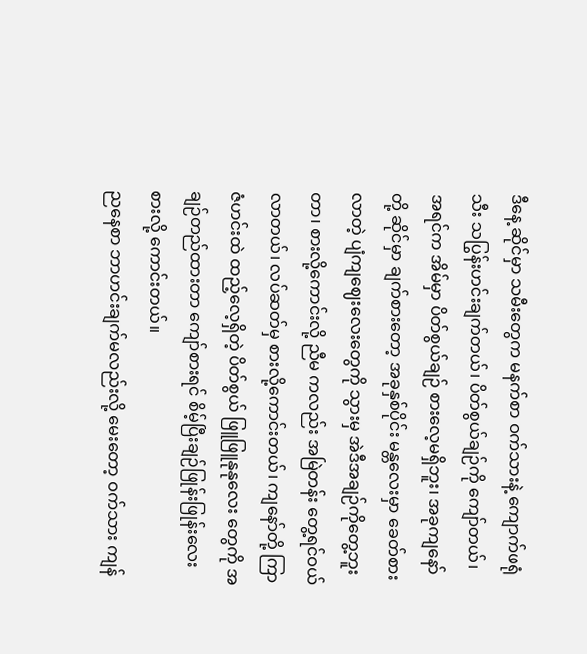ဒီနေ့ ဆိုင်မှာ သမီးတွေက မနက်စာ ဝက်သားနဲ့ ကျောက်ဖရုံသီး သပြွန်းဟင်းချက်တယ်၊ ပိတ်စွယ်ချဉ်ကို ကျော်တယ်၊ အရင်က အိမ်မှာ ပိတ်စွယ်ချဉ် စားလေ့မရှိဘူး၊ အခုကျနော်တို့ ဆိုင်မှာ ချက်စားတော့ အခုနှစ်ပိုင်း မန္တလေးမှာ ခေတ်စားလာတဲ့ ပျံကျဈေးလေးတွေကို သွားမှ အဲဒီအချဉ်ကိုတွေ့ဘူးတာ၊ စားလို့ကောင်းလို့ ညီမ ကလည်း အမြဲတန်း တွေ့ရင်ဝယ်လာတယ်၊ လပ်ဆတ်မှ စားလို့ကောင်းတယ်၊ ကျနော်တို့ ကြာဇံဟင်းထဲ ထည့်လေ့ရှိတဲ့ ပိတ်စွယ် ဖြူဖြူနုနုလေး တွေကို အချဉ်တည်ထားတာ ကျော်စားရင် စိမ့်ပြီးချဉ်ဖြုန်းဖြုန်းလေး စားလို့ ကောင်းတယ်။
ညနေစာ ဘာဟင်းချက်မလည်းလို့ မေးတော့ ဝက်သား ကျန်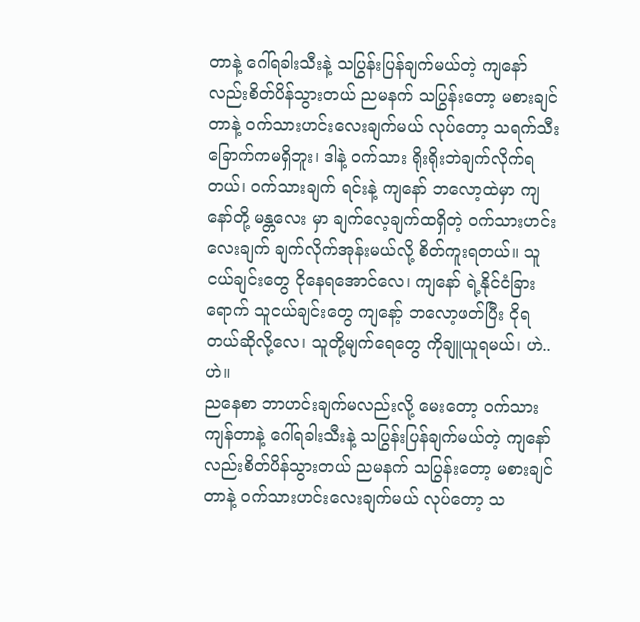တာနဲ့ ဂေါ်ရခါးသီးနဲ့ သပြွန်းပြန်ချက်မယ်တဲ့ ကျနော်လည်းစိတ်ပိန်သွားတယ် ညမနက် သပြွန်းတော့ မစားချင်တာနဲ့ ဝက်သားဟင်းလေးချက်မယ် လုပ်တော့ သရက်သီးခြောက်ကမရှိဘူး၊ ဒါနဲ့ ဝက်သား ရိုးရိုးဘဲချက်လိုက်ရတယ်၊ ဝက်သားချက် ရင်းနဲ့ ကျနော် ဘလော့ထဲမှာ ကျနော်တို့ မန္တလေး မှာ ချက်လေ့ချက်ထရှိတဲ့ ဝက်သားဟင်းလေးချက် ချက်လိုက်အုန်းမယ်လို့ စိတ်ကူးရတယ်။ သူငယ်ချင်းတွေ ငိုနေရအောင်လေ၊ ကျနော် ရဲ့နိုင်ငံခြားရောက် သူငယ်ချင်းတွေ ကျနော့် ဘလော့ဖတ်ပြီး ငိုရတယ်ဆိုလို့လေ၊ သူတို့မျက်ရေတွေ ကိုချူယူရမယ်၊ ဟဲ..ဟဲ။
ညနေစာ ဘာဟင်းချက်မလည်းလို့ မေးတော့ ဝက်သား ကျန်တာနဲ့ ဂေါ်ရခါးသီးနဲ့ သပြွန်းပြန်ချက်မယ်တဲ့ ကျနော်လည်းစိတ်ပိန်သွားတယ် ညမနက် သပြွန်းတော့ မစားချင်တာနဲ့ ဝက်သားဟင်းလေးချက်မယ် လုပ်တော့ သ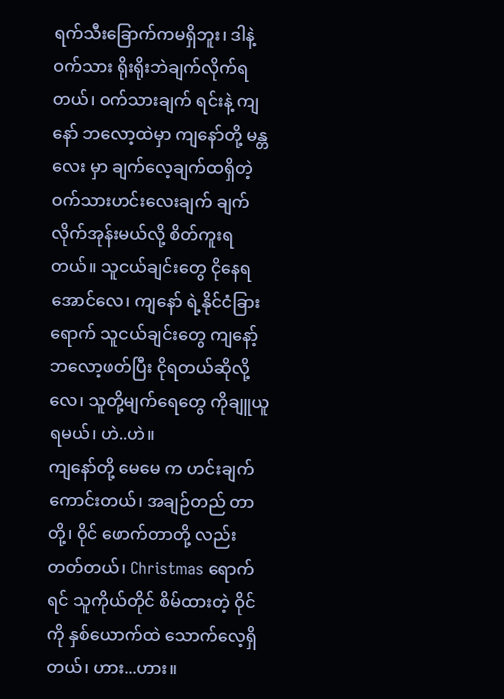ရက်သီးခြောက်ကမရှိဘူး၊ ဒါနဲ့ ဝက်သား ရိုးရိုးဘဲချက်လိုက်ရတယ်၊ ဝက်သားချက် ရင်းနဲ့ ကျနော် ဘလော့ထဲမှာ ကျနော်တို့ မန္တလေး မှာ ချက်လေ့ချက်ထရှိတဲ့ ဝက်သားဟင်းလေးချက် ချက်လိုက်အုန်းမယ်လို့ စိတ်ကူးရတယ်။ သူငယ်ချင်းတွေ ငိုနေရအောင်လေ၊ ကျနော် ရဲ့နိုင်ငံခြားရောက် သူငယ်ချင်းတွေ ကျနော့် ဘလော့ဖတ်ပြီး ငိုရတယ်ဆိုလို့လေ၊ သူတို့မျက်ရေတွေ ကိုချူယူရမယ်၊ ဟဲ..ဟဲ။
ကျနော်တို့ မေမေ က ဟင်းချက်ကောင်းတယ်၊ အချဉ်တည် တာတို့၊ ဝိုင် ဖောက်တာတို့ လည်းတတ်တယ်၊ Christmas ရောက်ရင် သူကိုယ်တိုင် စိမ်ထားတဲ့ ဝိုင်ကို နှစ်ယောက်ထဲ သောက်လေ့ရှိတယ်၊ ဟား...ဟား။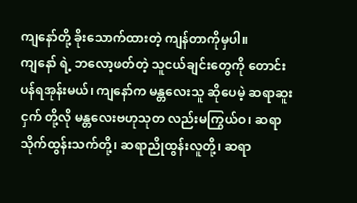ကျနော်တို့ ခိုးသောက်ထားတဲ့ ကျန်တာကိုမှပါ။
ကျနော် ရဲ့ ဘလော့ဖတ်တဲ့ သူငယ်ချင်းတွေကို တောင်းပန်ရအုန်းမယ်၊ ကျနော်က မန္တလေးသူ ဆိုပေမဲ့ ဆရာဆူးငှက် တို့လို မန္တလေးဗဟုသုတ လည်းမကြွယ်ဝ၊ ဆရာ သိုက်ထွန်းသက်တို့၊ ဆရာညိုထွန်းလူတို့၊ ဆရာ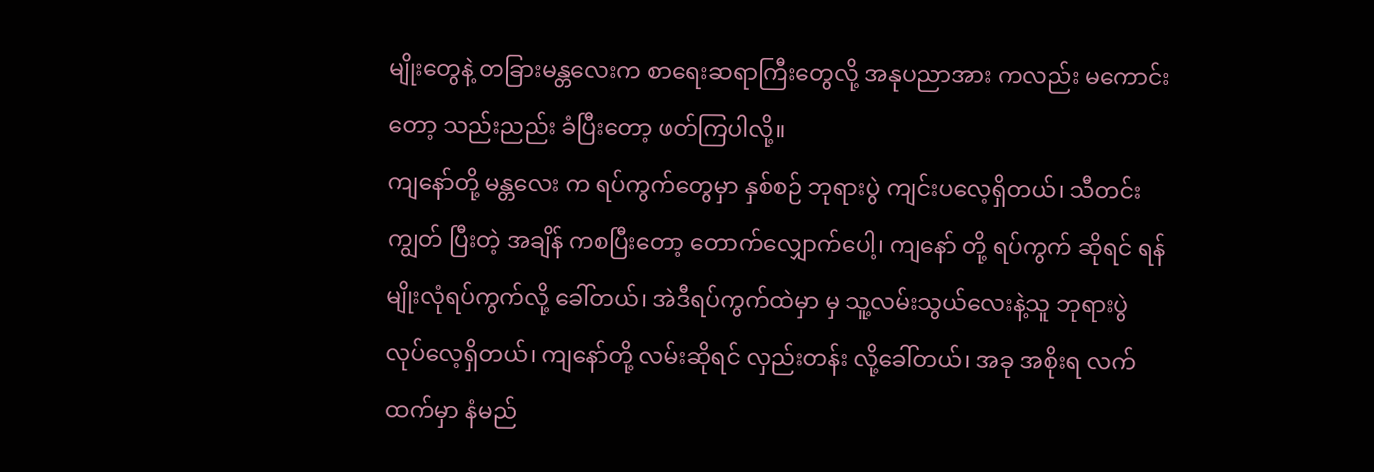မျိုးတွေနဲ့ တခြားမန္တလေးက စာရေးဆရာကြီးတွေလို့ အနုပညာအား ကလည်း မကောင်းတော့ သည်းညည်း ခံပြီးတော့ ဖတ်ကြပါလို့။
ကျနော်တို့ မန္တလေး က ရပ်ကွက်တွေမှာ နှစ်စဉ် ဘုရားပွဲ ကျင်းပလေ့ရှိတယ်၊ သီတင်းကျွတ် ပြီးတဲ့ အချိန် ကစပြီးတော့ တောက်လျှောက်ပေါ့၊ ကျနော် တို့ ရပ်ကွက် ဆိုရင် ရန်မျိုးလုံရပ်ကွက်လို့ ခေါ်တယ်၊ အဲဒီရပ်ကွက်ထဲမှာ မှ သူ့လမ်းသွယ်လေးနဲ့သူ ဘုရားပွဲ လုပ်လေ့ရှိတယ်၊ ကျနော်တို့ လမ်းဆိုရင် လှည်းတန်း လို့ခေါ်တယ်၊ အခု အစိုးရ လက်ထက်မှာ နံမည်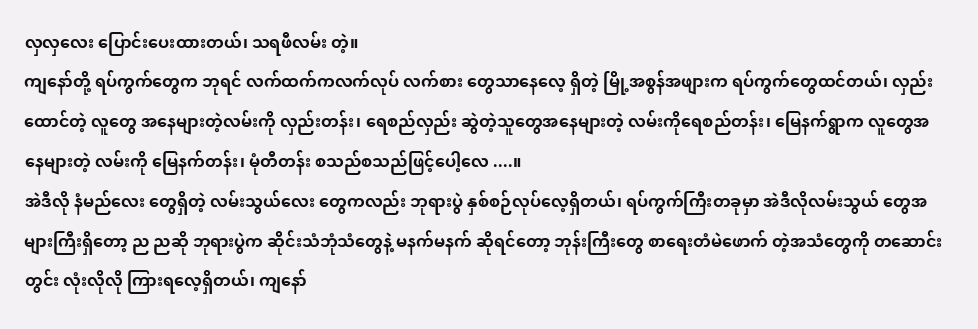လှလှလေး ပြောင်းပေးထားတယ်၊ သရဖီလမ်း တဲ့။
ကျနော်တို့ ရပ်ကွက်တွေက ဘုရင် လက်ထက်ကလက်လုပ် လက်စား တွေသာနေလေ့ ရှိတဲ့ မြို့အစွန်အဖျားက ရပ်ကွက်တွေထင်တယ်၊ လှည်းထောင်တဲ့ လူတွေ အနေများတဲ့လမ်းကို လှည်းတန်း၊ ရေစည်လှည်း ဆွဲတဲ့သူတွေအနေများတဲ့ လမ်းကိုရေစည်တန်း၊ မြေနက်ရွာက လူတွေအနေများတဲ့ လမ်းကို မြေနက်တန်း၊ မုံတီတန်း စသည်စသည်ဖြင့်ပေါ့လေ ....။
အဲဒီလို နံမည်လေး တွေရှိတဲ့ လမ်းသွယ်လေး တွေကလည်း ဘုရားပွဲ နှစ်စဉ်လုပ်လေ့ရှိတယ်၊ ရပ်ကွက်ကြီးတခုမှာ အဲဒီလိုလမ်းသွယ် တွေအများကြီးရှိတော့ ည ညဆို ဘုရားပွဲက ဆိုင်းသံဘုံသံတွေနဲ့ မနက်မနက် ဆိုရင်တော့ ဘုန်းကြီးတွေ စာရေးတံမဲဖောက် တဲ့အသံတွေကို တဆောင်းတွင်း လုံးလိုလို ကြားရလေ့ရှိတယ်၊ ကျနော်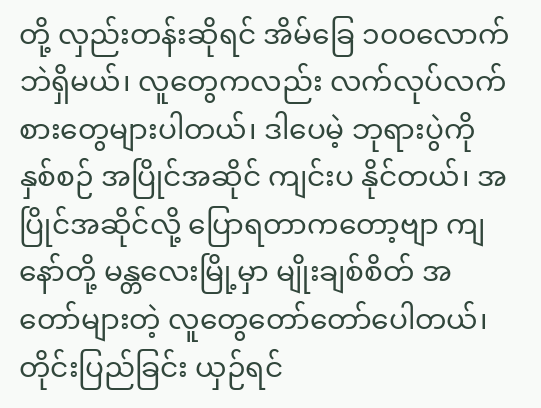တို့ လှည်းတန်းဆိုရင် အိမ်ခြေ ၁၀၀လောက် ဘဲရှိမယ်၊ လူတွေကလည်း လက်လုပ်လက်စားတွေများပါတယ်၊ ဒါပေမဲ့ ဘုရားပွဲကို နှစ်စဉ် အပြိုင်အဆိုင် ကျင်းပ နိုင်တယ်၊ အပြိုင်အဆိုင်လို့ ပြောရတာကတော့ဗျာ ကျနော်တို့ မန္တလေးမြို့မှာ မျိုးချစ်စိတ် အတော်များတဲ့ လူတွေတော်တော်ပေါတယ်၊ တိုင်းပြည်ခြင်း ယှဉ်ရင်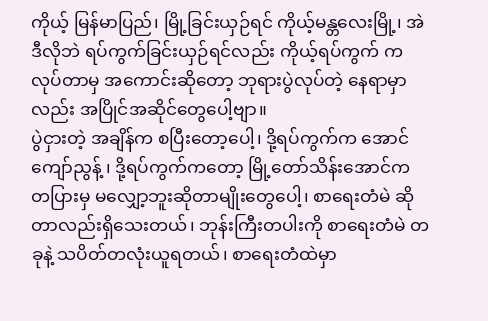ကိုယ့် မြန်မာပြည်၊ မြို့ခြင်းယှဉ်ရင် ကိုယ့်မန္တလေးမြို့၊ အဲဒီလိုဘဲ ရပ်ကွက်ခြင်းယှဉ်ရင်လည်း ကိုယ့်ရပ်ကွက် ကလုပ်တာမှ အကောင်းဆိုတော့ ဘုရားပွဲလုပ်တဲ့ နေရာမှာလည်း အပြိုင်အဆိုင်တွေပေါ့ဗျာ။
ပွဲငှားတဲ့ အချိန်က စပြီးတော့ပေါ့၊ ဒို့ရပ်ကွက်က အောင်ကျော်ညွန့် ၊ ဒို့ရပ်ကွက်ကတော့ မြို့တော်သိန်းအောင်က တပြားမှ မလျှော့ဘူးဆိုတာမျိုးတွေပေါ့၊ စာရေးတံမဲ ဆိုတာလည်းရှိသေးတယ်၊ ဘုန်းကြီးတပါးကို စာရေးတံမဲ တခုနဲ့ သပိတ်တလုံးယူရတယ်၊ စာရေးတံထဲမှာ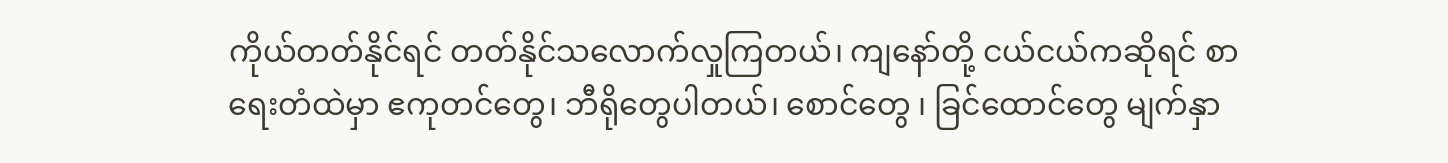ကိုယ်တတ်နိုင်ရင် တတ်နိုင်သလောက်လှုကြတယ်၊ ကျနော်တို့ ငယ်ငယ်ကဆိုရင် စာရေးတံထဲမှာ ဧကုတင်တွေ၊ ဘီရိုတွေပါတယ်၊ စောင်တွေ ၊ ခြင်ထောင်တွေ မျက်နှာ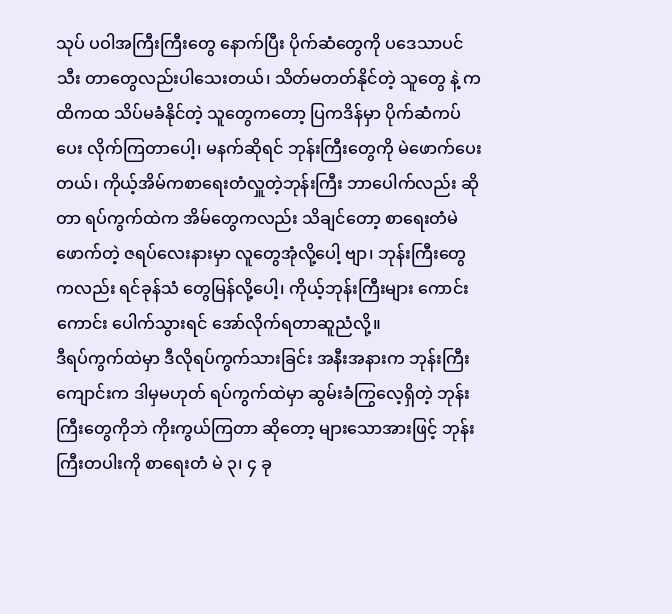သုပ် ပဝါအကြီးကြီးတွေ နောက်ပြီး ပိုက်ဆံတွေကို ပဒေသာပင်သီး တာတွေလည်းပါသေးတယ်၊ သိတ်မတတ်နိုင်တဲ့ သူတွေ နဲ့ ကထိကထ သိပ်မခံနိုင်တဲ့ သူတွေကတော့ ပြကဒိန်မှာ ပိုက်ဆံကပ်ပေး လိုက်ကြတာပေါ့၊ မနက်ဆိုရင် ဘုန်းကြီးတွေကို မဲဖောက်ပေးတယ်၊ ကိုယ့်အိမ်ကစာရေးတံလှူတဲ့ဘုန်းကြီး ဘာပေါက်လည်း ဆိုတာ ရပ်ကွက်ထဲက အိမ်တွေကလည်း သိချင်တော့ စာရေးတံမဲဖောက်တဲ့ ဇရပ်လေးနားမှာ လူတွေအုံလို့ပေါ့ ဗျာ၊ ဘုန်းကြီးတွေကလည်း ရင်ခုန်သံ တွေမြန်လို့ပေါ့၊ ကိုယ့်ဘုန်းကြီးများ ကောင်းကောင်း ပေါက်သွားရင် အော်လိုက်ရတာဆူညံလို့။
ဒီရပ်ကွက်ထဲမှာ ဒီလိုရပ်ကွက်သားခြင်း အနီးအနားက ဘုန်းကြီးကျောင်းက ဒါမှမဟုတ် ရပ်ကွက်ထဲမှာ ဆွမ်းခံကြွလေ့ရှိတဲ့ ဘုန်းကြီးတွေကိုဘဲ ကိုးကွယ်ကြတာ ဆိုတော့ များသောအားဖြင့် ဘုန်းကြီးတပါးကို စာရေးတံ မဲ ၃၊ ၄ ခု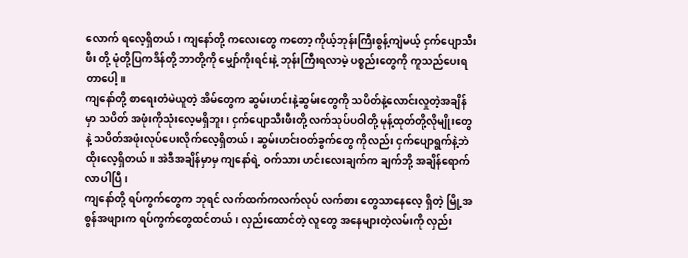လောက် ရလေ့ရှိတယ်၊ ကျနော်တို့ ကလေးတွေ ကတော့ ကိုယ့်ဘုန်းကြီးစွန့်ကျဲမယ့် ငှက်ပျောသီးဖီး တို့ မုံတို့ပြကဒိန်တို့ ဘာတို့ကို မျှော်ကိုးရင်းနဲ့ ဘုန်းကြီးရလာမဲ့ ပစ္စည်းတွေကို ကူသည်ပေးရတာပေါ့။
ကျနော်တို့ စာရေးတံမဲယူတဲ့ အိမ်တွေက ဆွမ်းဟင်းနဲ့ဆွမ်းတွေကို သပိတ်နဲ့လောင်းလှုတဲ့အချိန်မှာ သပိတ် အဖုံးကိုသုံးလေ့မရှိဘူး၊ ငှက်ပျောသီးဖီးတို့ လက်သုပ်ပဝါတို့ မုန့်ထုတ်တို့လိုမျိုးတွေနဲ့ သပိတ်အဖုံးလုပ်ပေးလိုက်လေ့ရှိတယ်၊ ဆွမ်းဟင်းဝတ်ခွက်တွေ ကိုလည်း ငှက်ပျောရွက်နဲ့ဘဲ ထိုးလေ့ရှိတယ်။ အဲဒီအချိန်မှာမှ ကျနော်ရဲ့ ဝက်သား ဟင်းလေးချက်က ချက်ဘို့ အချိန်ရောက်လာပါပြီ၊
ကျနော်တို့ ရပ်ကွက်တွေက ဘုရင် လက်ထက်ကလက်လုပ် လက်စား တွေသာနေလေ့ ရှိတဲ့ မြို့အစွန်အဖျားက ရပ်ကွက်တွေထင်တယ်၊ လှည်းထောင်တဲ့ လူတွေ အနေများတဲ့လမ်းကို လှည်း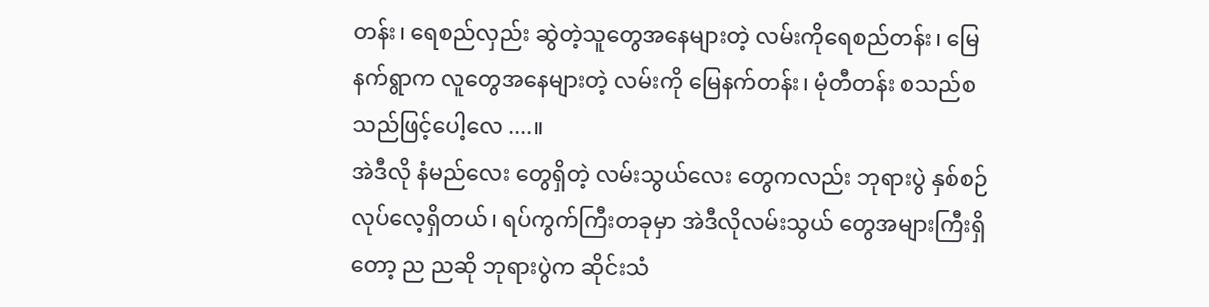တန်း၊ ရေစည်လှည်း ဆွဲတဲ့သူတွေအနေများတဲ့ လမ်းကိုရေစည်တန်း၊ မြေနက်ရွာက လူတွေအနေများတဲ့ လမ်းကို မြေနက်တန်း၊ မုံတီတန်း စသည်စသည်ဖြင့်ပေါ့လေ ....။
အဲဒီလို နံမည်လေး တွေရှိတဲ့ လမ်းသွယ်လေး တွေကလည်း ဘုရားပွဲ နှစ်စဉ်လုပ်လေ့ရှိတယ်၊ ရပ်ကွက်ကြီးတခုမှာ အဲဒီလိုလမ်းသွယ် တွေအများကြီးရှိတော့ ည ညဆို ဘုရားပွဲက ဆိုင်းသံ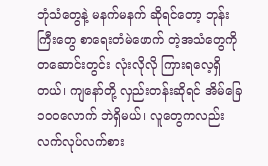ဘုံသံတွေနဲ့ မနက်မနက် ဆိုရင်တော့ ဘုန်းကြီးတွေ စာရေးတံမဲဖောက် တဲ့အသံတွေကို တဆောင်းတွင်း လုံးလိုလို ကြားရလေ့ရှိတယ်၊ ကျနော်တို့ လှည်းတန်းဆိုရင် အိမ်ခြေ ၁၀၀လောက် ဘဲရှိမယ်၊ လူတွေကလည်း လက်လုပ်လက်စား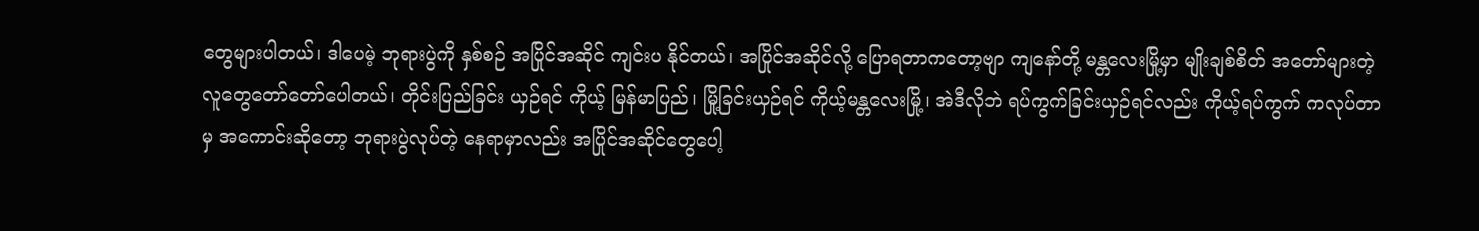တွေများပါတယ်၊ ဒါပေမဲ့ ဘုရားပွဲကို နှစ်စဉ် အပြိုင်အဆိုင် ကျင်းပ နိုင်တယ်၊ အပြိုင်အဆိုင်လို့ ပြောရတာကတော့ဗျာ ကျနော်တို့ မန္တလေးမြို့မှာ မျိုးချစ်စိတ် အတော်များတဲ့ လူတွေတော်တော်ပေါတယ်၊ တိုင်းပြည်ခြင်း ယှဉ်ရင် ကိုယ့် မြန်မာပြည်၊ မြို့ခြင်းယှဉ်ရင် ကိုယ့်မန္တလေးမြို့၊ အဲဒီလိုဘဲ ရပ်ကွက်ခြင်းယှဉ်ရင်လည်း ကိုယ့်ရပ်ကွက် ကလုပ်တာမှ အကောင်းဆိုတော့ ဘုရားပွဲလုပ်တဲ့ နေရာမှာလည်း အပြိုင်အဆိုင်တွေပေါ့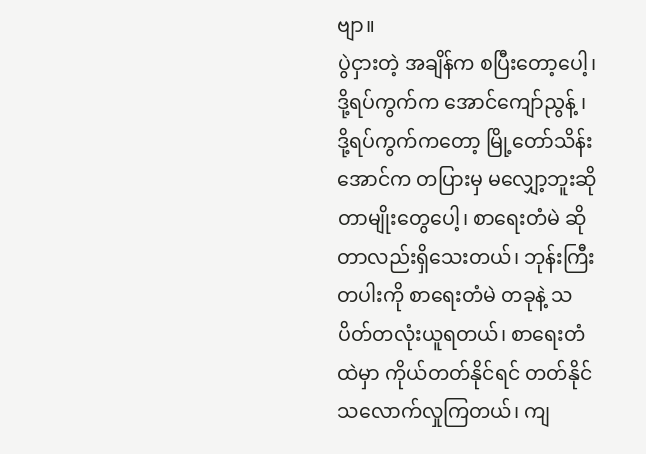ဗျာ။
ပွဲငှားတဲ့ အချိန်က စပြီးတော့ပေါ့၊ ဒို့ရပ်ကွက်က အောင်ကျော်ညွန့် ၊ ဒို့ရပ်ကွက်ကတော့ မြို့တော်သိန်းအောင်က တပြားမှ မလျှော့ဘူးဆိုတာမျိုးတွေပေါ့၊ စာရေးတံမဲ ဆိုတာလည်းရှိသေးတယ်၊ ဘုန်းကြီးတပါးကို စာရေးတံမဲ တခုနဲ့ သပိတ်တလုံးယူရတယ်၊ စာရေးတံထဲမှာ ကိုယ်တတ်နိုင်ရင် တတ်နိုင်သလောက်လှုကြတယ်၊ ကျ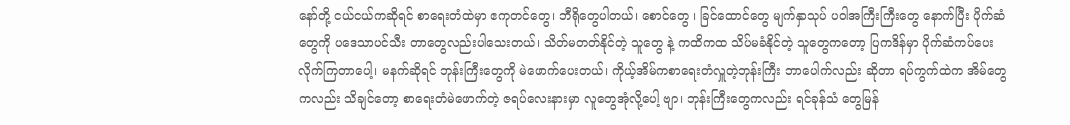နော်တို့ ငယ်ငယ်ကဆိုရင် စာရေးတံထဲမှာ ဧကုတင်တွေ၊ ဘီရိုတွေပါတယ်၊ စောင်တွေ ၊ ခြင်ထောင်တွေ မျက်နှာသုပ် ပဝါအကြီးကြီးတွေ နောက်ပြီး ပိုက်ဆံတွေကို ပဒေသာပင်သီး တာတွေလည်းပါသေးတယ်၊ သိတ်မတတ်နိုင်တဲ့ သူတွေ နဲ့ ကထိကထ သိပ်မခံနိုင်တဲ့ သူတွေကတော့ ပြကဒိန်မှာ ပိုက်ဆံကပ်ပေး လိုက်ကြတာပေါ့၊ မနက်ဆိုရင် ဘုန်းကြီးတွေကို မဲဖောက်ပေးတယ်၊ ကိုယ့်အိမ်ကစာရေးတံလှူတဲ့ဘုန်းကြီး ဘာပေါက်လည်း ဆိုတာ ရပ်ကွက်ထဲက အိမ်တွေကလည်း သိချင်တော့ စာရေးတံမဲဖောက်တဲ့ ဇရပ်လေးနားမှာ လူတွေအုံလို့ပေါ့ ဗျာ၊ ဘုန်းကြီးတွေကလည်း ရင်ခုန်သံ တွေမြန်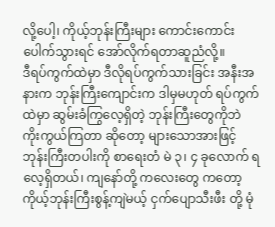လို့ပေါ့၊ ကိုယ့်ဘုန်းကြီးများ ကောင်းကောင်း ပေါက်သွားရင် အော်လိုက်ရတာဆူညံလို့။
ဒီရပ်ကွက်ထဲမှာ ဒီလိုရပ်ကွက်သားခြင်း အနီးအနားက ဘုန်းကြီးကျောင်းက ဒါမှမဟုတ် ရပ်ကွက်ထဲမှာ ဆွမ်းခံကြွလေ့ရှိတဲ့ ဘုန်းကြီးတွေကိုဘဲ ကိုးကွယ်ကြတာ ဆိုတော့ များသောအားဖြင့် ဘုန်းကြီးတပါးကို စာရေးတံ မဲ ၃၊ ၄ ခုလောက် ရလေ့ရှိတယ်၊ ကျနော်တို့ ကလေးတွေ ကတော့ ကိုယ့်ဘုန်းကြီးစွန့်ကျဲမယ့် ငှက်ပျောသီးဖီး တို့ မုံ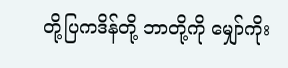တို့ပြကဒိန်တို့ ဘာတို့ကို မျှော်ကိုး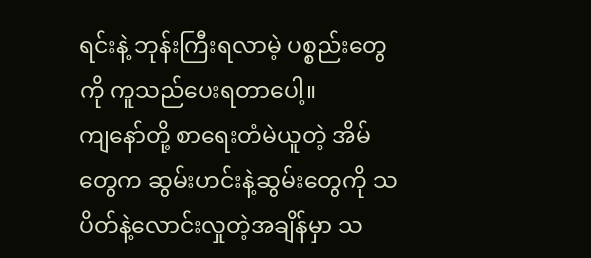ရင်းနဲ့ ဘုန်းကြီးရလာမဲ့ ပစ္စည်းတွေကို ကူသည်ပေးရတာပေါ့။
ကျနော်တို့ စာရေးတံမဲယူတဲ့ အိမ်တွေက ဆွမ်းဟင်းနဲ့ဆွမ်းတွေကို သပိတ်နဲ့လောင်းလှုတဲ့အချိန်မှာ သ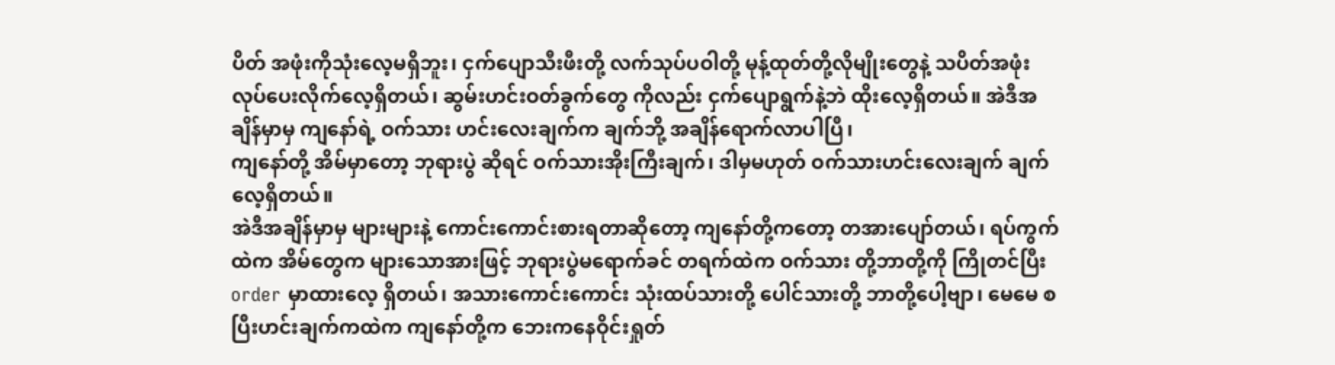ပိတ် အဖုံးကိုသုံးလေ့မရှိဘူး၊ ငှက်ပျောသီးဖီးတို့ လက်သုပ်ပဝါတို့ မုန့်ထုတ်တို့လိုမျိုးတွေနဲ့ သပိတ်အဖုံးလုပ်ပေးလိုက်လေ့ရှိတယ်၊ ဆွမ်းဟင်းဝတ်ခွက်တွေ ကိုလည်း ငှက်ပျောရွက်နဲ့ဘဲ ထိုးလေ့ရှိတယ်။ အဲဒီအချိန်မှာမှ ကျနော်ရဲ့ ဝက်သား ဟင်းလေးချက်က ချက်ဘို့ အချိန်ရောက်လာပါပြီ၊
ကျနော်တို့ အိမ်မှာတော့ ဘုရားပွဲ ဆိုရင် ဝက်သားအိုးကြီးချက်၊ ဒါမှမဟုတ် ဝက်သားဟင်းလေးချက် ချက်လေ့ရှိတယ်။
အဲဒီအချိန်မှာမှ များများနဲ့ ကောင်းကောင်းစားရတာဆိုတော့ ကျနော်တို့ကတော့ တအားပျော်တယ်၊ ရပ်ကွက်ထဲက အိမ်တွေက များသောအားဖြင့် ဘုရားပွဲမရောက်ခင် တရက်ထဲက ဝက်သား တို့ဘာတို့ကို ကြိုတင်ပြီး order မှာထားလေ့ ရှိတယ်၊ အသားကောင်းကောင်း သုံးထပ်သားတို့ ပေါင်သားတို့ ဘာတို့ပေါ့ဗျာ၊ မေမေ စပြီးဟင်းချက်ကထဲက ကျနော်တို့က ဘေးကနေဝိုင်းရှုတ်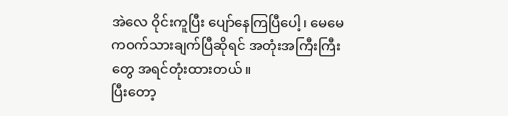အဲလေ ဝိုင်းကူပြီး ပျော်နေကြပြီပေါ့၊ မေမေ ကဝက်သားချက်ပြီဆိုရင် အတုံးအကြီးကြီးတွေ အရင်တုံးထားတယ်။
ပြီးတော့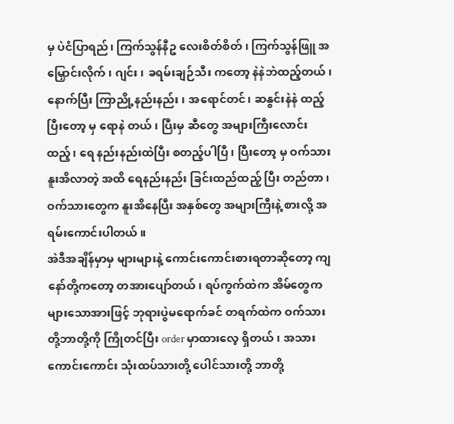မှ ပဲငံပြာရည်၊ ကြက်သွန်နီဥ လေးစိတ်စိတ်၊ ကြက်သွန်ဖြူ အမြှောင်းလိုက်၊ ဂျင်း၊ ခရမ်းချဉ်သီး ကတော့ နဲနဲဘဲထည့်တယ်၊ နောက်ပြီး ကြာညို့နည်းနည်း၊ အရောင်တင်၊ ဆနွင်းနဲနဲ ထည့်ပြီးတော့ မှ ရောနဲ တယ်၊ ပြီးမှ ဆီတွေ အများကြီးလောင်းထည့်၊ ရေ နည်းနည်းထဲပြီး စတည့်ပါပြီ၊ ပြီးတော့ မှ ဝက်သား နူးအိလာတဲ့ အထိ ရေနည်းနည်း ခြင်းထည်ထည့် ပြီး တည်တာ၊ ဝက်သားတွေက နူးအိနေပြီး အနှစ်တွေ အများကြီးနဲ့ စားလို့ အရမ်းကောင်းပါတယ်။
အဲဒီအချိန်မှာမှ များများနဲ့ ကောင်းကောင်းစားရတာဆိုတော့ ကျနော်တို့ကတော့ တအားပျော်တယ်၊ ရပ်ကွက်ထဲက အိမ်တွေက များသောအားဖြင့် ဘုရားပွဲမရောက်ခင် တရက်ထဲက ဝက်သား တို့ဘာတို့ကို ကြိုတင်ပြီး order မှာထားလေ့ ရှိတယ်၊ အသားကောင်းကောင်း သုံးထပ်သားတို့ ပေါင်သားတို့ ဘာတို့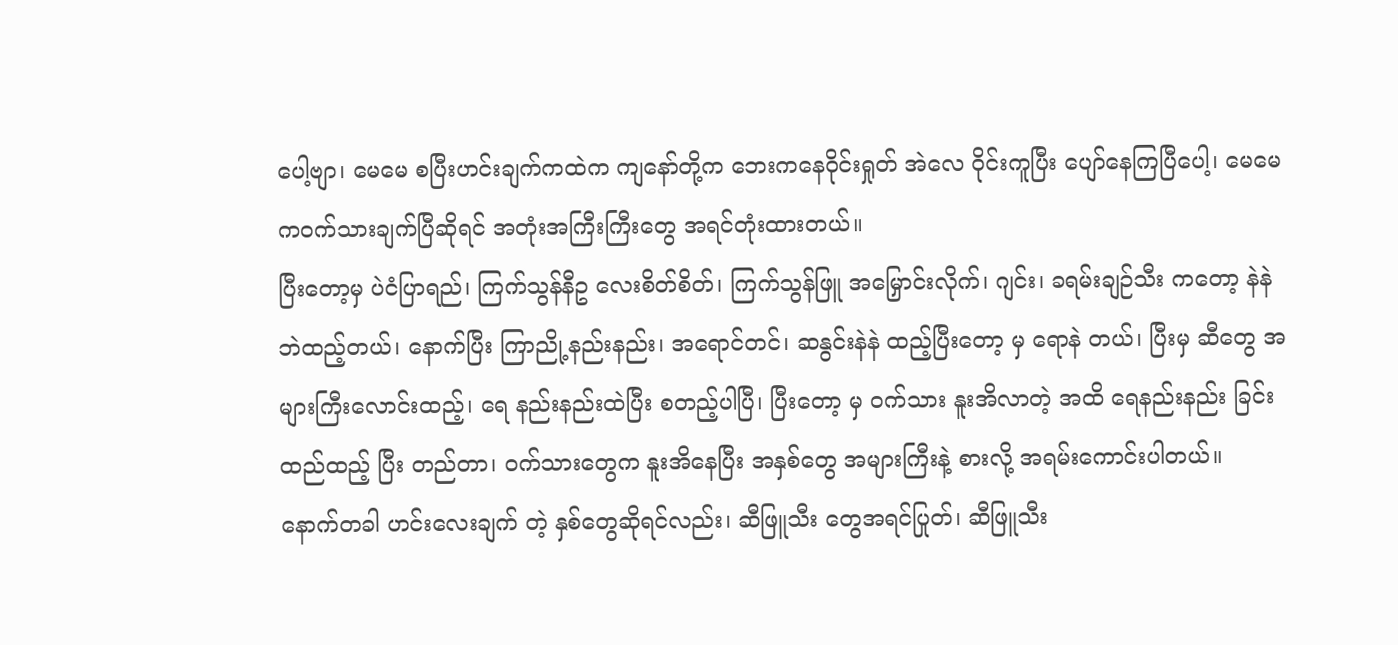ပေါ့ဗျာ၊ မေမေ စပြီးဟင်းချက်ကထဲက ကျနော်တို့က ဘေးကနေဝိုင်းရှုတ် အဲလေ ဝိုင်းကူပြီး ပျော်နေကြပြီပေါ့၊ မေမေ ကဝက်သားချက်ပြီဆိုရင် အတုံးအကြီးကြီးတွေ အရင်တုံးထားတယ်။
ပြီးတော့မှ ပဲငံပြာရည်၊ ကြက်သွန်နီဥ လေးစိတ်စိတ်၊ ကြက်သွန်ဖြူ အမြှောင်းလိုက်၊ ဂျင်း၊ ခရမ်းချဉ်သီး ကတော့ နဲနဲဘဲထည့်တယ်၊ နောက်ပြီး ကြာညို့နည်းနည်း၊ အရောင်တင်၊ ဆနွင်းနဲနဲ ထည့်ပြီးတော့ မှ ရောနဲ တယ်၊ ပြီးမှ ဆီတွေ အများကြီးလောင်းထည့်၊ ရေ နည်းနည်းထဲပြီး စတည့်ပါပြီ၊ ပြီးတော့ မှ ဝက်သား နူးအိလာတဲ့ အထိ ရေနည်းနည်း ခြင်းထည်ထည့် ပြီး တည်တာ၊ ဝက်သားတွေက နူးအိနေပြီး အနှစ်တွေ အများကြီးနဲ့ စားလို့ အရမ်းကောင်းပါတယ်။
နောက်တခါ ဟင်းလေးချက် တဲ့ နှစ်တွေဆိုရင်လည်း၊ ဆီဖြူသီး တွေအရင်ပြုတ်၊ ဆီဖြူသီး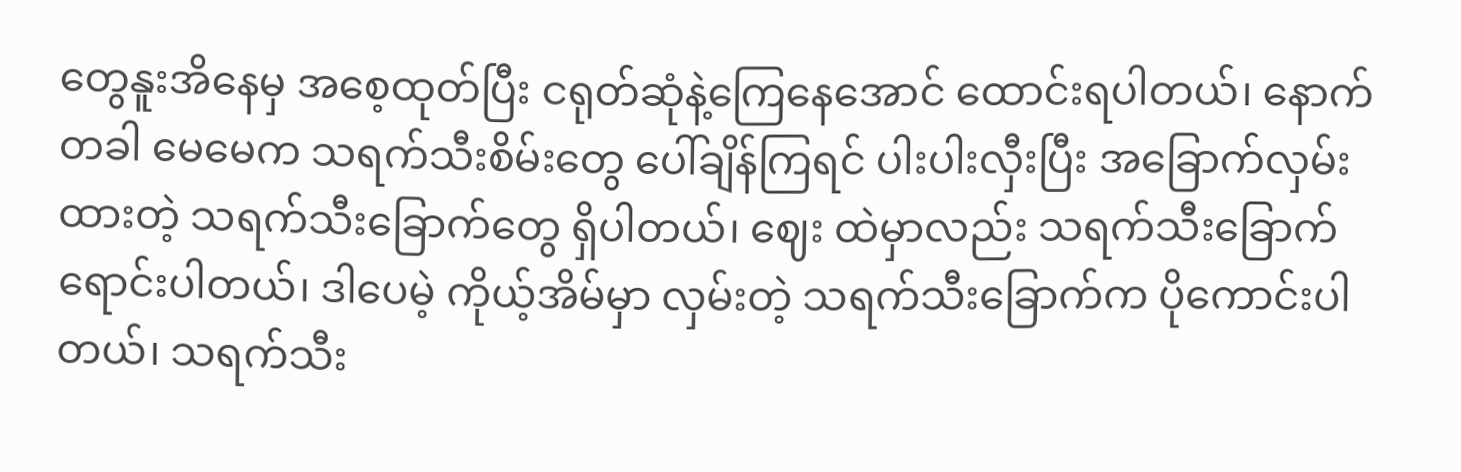တွေနူးအိနေမှ အစေ့ထုတ်ပြီး ငရုတ်ဆုံနဲ့ကြေနေအောင် ထောင်းရပါတယ်၊ နောက်တခါ မေမေက သရက်သီးစိမ်းတွေ ပေါ်ချိန်ကြရင် ပါးပါးလှီးပြီး အခြောက်လှမ်းထားတဲ့ သရက်သီးခြောက်တွေ ရှိပါတယ်၊ ဈေး ထဲမှာလည်း သရက်သီးခြောက်ရောင်းပါတယ်၊ ဒါပေမဲ့ ကိုယ့်အိမ်မှာ လှမ်းတဲ့ သရက်သီးခြောက်က ပိုကောင်းပါတယ်၊ သရက်သီး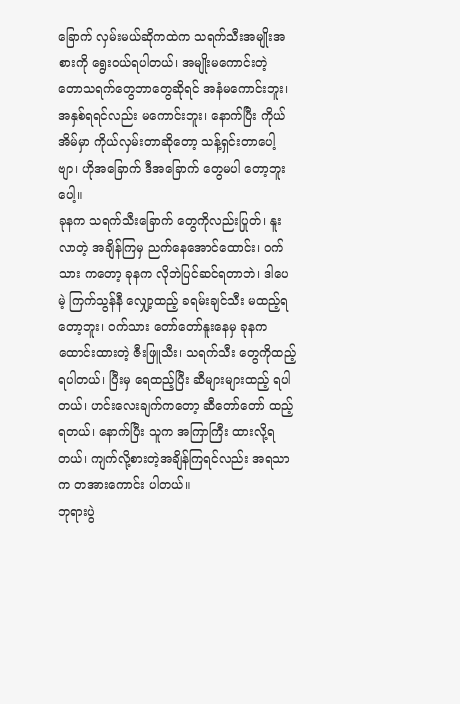ခြောက် လှမ်းမယ်ဆိုကထဲက သရက်သီးအမျိုးအစားကို ရွေးဝယ်ရပါတယ်၊ အမျိုးမကောင်းတဲ့ တောသရက်တွေဘာတွေဆိုရင် အနံမကောင်းဘူး၊ အနှစ်ရရင်လည်း မကောင်းဘူး၊ နောက်ပြီး ကိုယ်အိမ်မှာ ကိုယ်လှမ်းတာဆိုတော့ သန့်ရှင်းတာပေါ့ဗျာ၊ ဟိုအခြောက် ဒီအခြောက် တွေမပါ တော့ဘူး ပေါ့။
ခုနက သရက်သီးခြောက် တွေကိုလည်းပြုတ်၊ နူးလာတဲ့ အချိန်ကြမှ ညက်နေအောင်ထောင်း၊ ဝက်သား ကတော့ ခုနက လိုဘဲပြင်ဆင်ရတာဘဲ၊ ဒါပေမဲ့ ကြက်သွန်နီ လျှော့ထည့် ခရမ်းချင်သီး မထည့်ရတော့ဘူး၊ ဝက်သား တော်တော်နူးနေမှ ခုနကထောင်းထားတဲ့ ဇီးဖြူသီး၊ သရက်သီး တွေကိုထည့်ရပါတယ်၊ ပြီးမှ ရေထည့်ပြီး ဆီများများထည့် ရပါတယ်၊ ဟင်းလေးချက်ကတော့ ဆီတော်တော် ထည့်ရတယ်၊ နောက်ပြီး သူက အကြာကြီး ထားလို့ရတယ်၊ ကျက်လို့စားတဲ့အချိန်ကြရင်လည်း အရသာက တအားကောင်း ပါတယ်။
ဘုရားပွဲ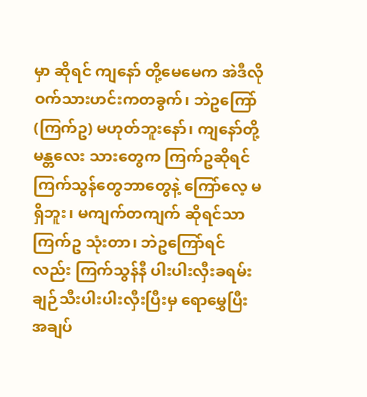မှာ ဆိုရင် ကျနော် တို့မေမေက အဲဒီလို ဝက်သားဟင်းကတခွက်၊ ဘဲဥကြော် (ကြက်ဥ) မဟုတ်ဘူးနော်၊ ကျနော်တို့ မန္တလေး သားတွေက ကြက်ဥဆိုရင် ကြက်သွန်တွေဘာတွေနဲ့ ကြော်လေ့ မရှိဘူး၊ မကျက်တကျက် ဆိုရင်သာ ကြက်ဥ သုံးတာ၊ ဘဲဥကြော်ရင်လည်း ကြက်သွန်နီ ပါးပါးလှီးခရမ်းချဉ်သီးပါးပါးလှီးပြီးမှ ရောမွှေပြီး အချပ်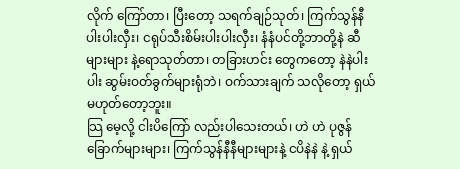လိုက် ကြော်တာ၊ ပြီးတော့ သရက်ချဉ်သုတ်၊ ကြက်သွန်နီပါးပါးလှီး၊ ငရုပ်သီးစိမ်းပါးပါးလှီး၊ နံနံပင်တို့ဘာတို့နဲ ဆီများများ နဲ့ရောသုတ်တာ၊ တခြားဟင်း တွေကတော့ နဲနဲပါးပါး ဆွမ်းဝတ်ခွက်များရုံဘဲ၊ ဝက်သားချက် သလိုတော့ ရှယ်မဟုတ်တော့ဘူး။
သြ မေ့လို့ ငါးပိကြော် လည်းပါသေးတယ်၊ ဟဲ ဟဲ ပုဇွန်ခြောက်များများ၊ ကြက်သွန်နီနီများများနဲ့ ငပိနဲနဲ နဲ့ ရှယ်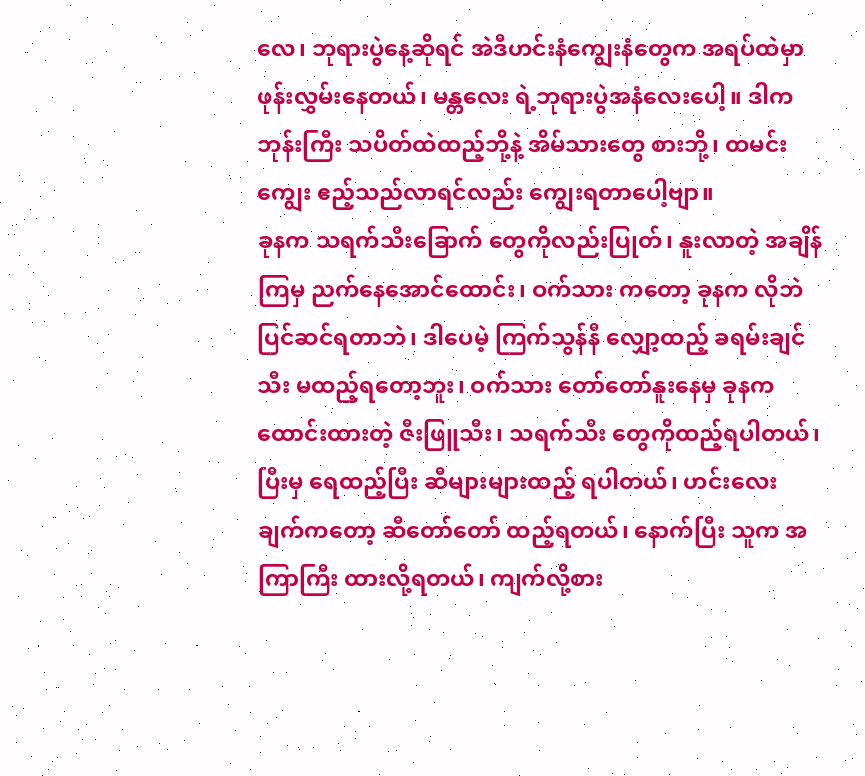လေ၊ ဘုရားပွဲနေ့ဆိုရင် အဲဒီဟင်းနံကျွေးနံတွေက အရပ်ထဲမှာ ဖုန်းလွှမ်းနေတယ်၊ မန္တလေး ရဲ့ဘုရားပွဲအနံလေးပေါ့။ ဒါက ဘုန်းကြီး သပိတ်ထဲထည့်ဘို့နဲ့ အိမ်သားတွေ စားဘို့၊ ထမင်းကျွေး ဧည့်သည်လာရင်လည်း ကျွေးရတာပေါ့ဗျာ။
ခုနက သရက်သီးခြောက် တွေကိုလည်းပြုတ်၊ နူးလာတဲ့ အချိန်ကြမှ ညက်နေအောင်ထောင်း၊ ဝက်သား ကတော့ ခုနက လိုဘဲပြင်ဆင်ရတာဘဲ၊ ဒါပေမဲ့ ကြက်သွန်နီ လျှော့ထည့် ခရမ်းချင်သီး မထည့်ရတော့ဘူး၊ ဝက်သား တော်တော်နူးနေမှ ခုနကထောင်းထားတဲ့ ဇီးဖြူသီး၊ သရက်သီး တွေကိုထည့်ရပါတယ်၊ ပြီးမှ ရေထည့်ပြီး ဆီများများထည့် ရပါတယ်၊ ဟင်းလေးချက်ကတော့ ဆီတော်တော် ထည့်ရတယ်၊ နောက်ပြီး သူက အကြာကြီး ထားလို့ရတယ်၊ ကျက်လို့စား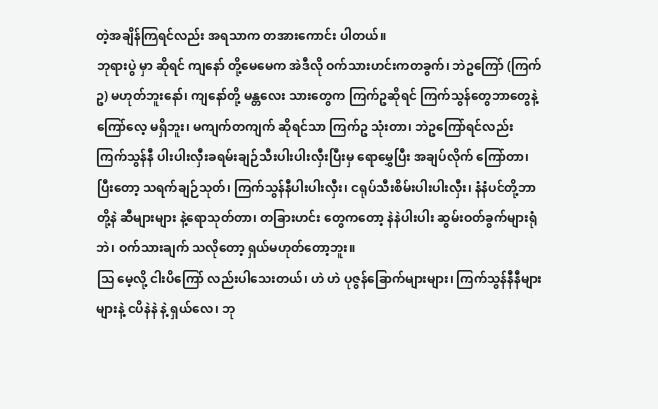တဲ့အချိန်ကြရင်လည်း အရသာက တအားကောင်း ပါတယ်။
ဘုရားပွဲ မှာ ဆိုရင် ကျနော် တို့မေမေက အဲဒီလို ဝက်သားဟင်းကတခွက်၊ ဘဲဥကြော် (ကြက်ဥ) မဟုတ်ဘူးနော်၊ ကျနော်တို့ မန္တလေး သားတွေက ကြက်ဥဆိုရင် ကြက်သွန်တွေဘာတွေနဲ့ ကြော်လေ့ မရှိဘူး၊ မကျက်တကျက် ဆိုရင်သာ ကြက်ဥ သုံးတာ၊ ဘဲဥကြော်ရင်လည်း ကြက်သွန်နီ ပါးပါးလှီးခရမ်းချဉ်သီးပါးပါးလှီးပြီးမှ ရောမွှေပြီး အချပ်လိုက် ကြော်တာ၊ ပြီးတော့ သရက်ချဉ်သုတ်၊ ကြက်သွန်နီပါးပါးလှီး၊ ငရုပ်သီးစိမ်းပါးပါးလှီး၊ နံနံပင်တို့ဘာတို့နဲ ဆီများများ နဲ့ရောသုတ်တာ၊ တခြားဟင်း တွေကတော့ နဲနဲပါးပါး ဆွမ်းဝတ်ခွက်များရုံဘဲ၊ ဝက်သားချက် သလိုတော့ ရှယ်မဟုတ်တော့ဘူး။
သြ မေ့လို့ ငါးပိကြော် လည်းပါသေးတယ်၊ ဟဲ ဟဲ ပုဇွန်ခြောက်များများ၊ ကြက်သွန်နီနီများများနဲ့ ငပိနဲနဲ နဲ့ ရှယ်လေ၊ ဘု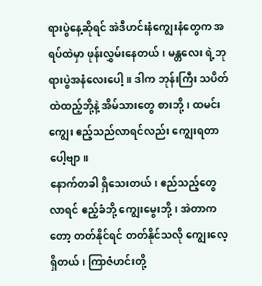ရားပွဲနေ့ဆိုရင် အဲဒီဟင်းနံကျွေးနံတွေက အရပ်ထဲမှာ ဖုန်းလွှမ်းနေတယ်၊ မန္တလေး ရဲ့ဘုရားပွဲအနံလေးပေါ့။ ဒါက ဘုန်းကြီး သပိတ်ထဲထည့်ဘို့နဲ့ အိမ်သားတွေ စားဘို့၊ ထမင်းကျွေး ဧည့်သည်လာရင်လည်း ကျွေးရတာပေါ့ဗျာ။
နောက်တခါ ရှိသေးတယ်၊ ဧည်သည့်တွေလာရင် ဧည့်ခံဘို့ ကျွေးမွေးဘို့၊ အဲတာကတော့ တတ်နိုင်ရင် တတ်နိုင်သလို ကျွေးလေ့ရှိတယ်၊ ကြာဇံဟင်းတို့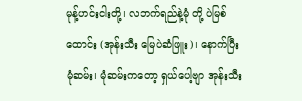မုန့်ဟင်းငါးတို့၊ လဘက်ရည်နဲ့မုံ တို့ ပဲမြစ်ထောင်း (အုန်းသီး မြေပဲဆံဖြူး)၊ နောက်ပြီး မုံဆမ်း၊ မုံဆမ်းကတော့ ရှယ်ပေါ့ဗျာ အုန်းသီး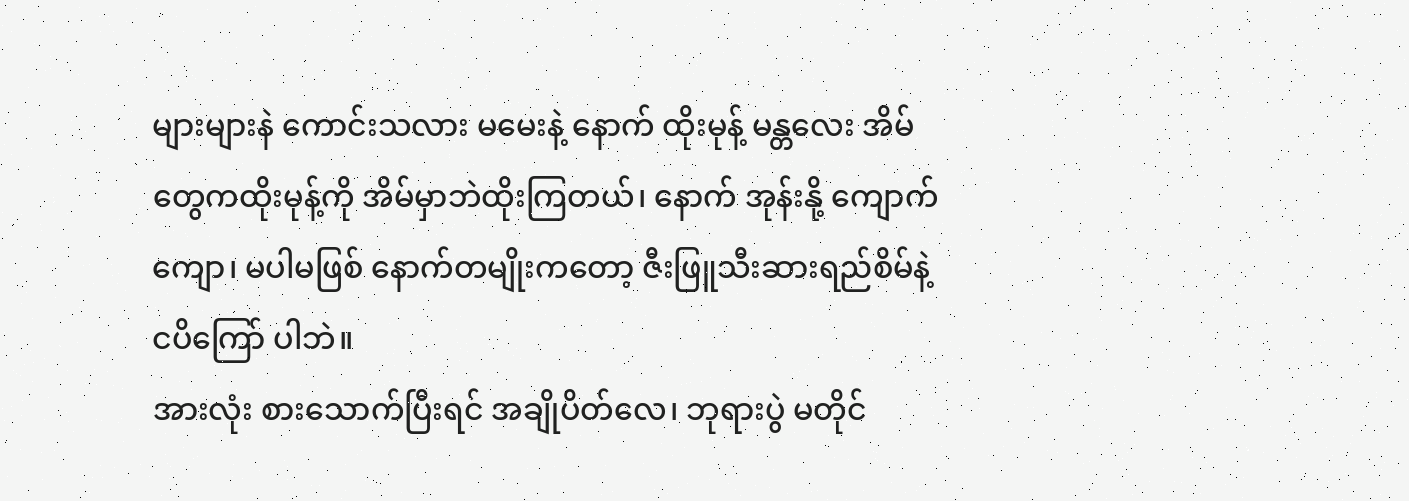များများနဲ ကောင်းသလား မမေးနဲ့ နောက် ထိုးမုန့် မန္တလေး အိမ်တွေကထိုးမုန့်ကို အိမ်မှာဘဲထိုးကြတယ်၊ နောက် အုန်းနို့ ကျောက်ကျော၊ မပါမဖြစ် နောက်တမျိုးကတော့ ဇီးဖြူသီးဆားရည်စိမ်နဲ့ ငပိကြော် ပါဘဲ။
အားလုံး စားသောက်ပြီးရင် အချိုပိတ်လေ၊ ဘုရားပွဲ မတိုင်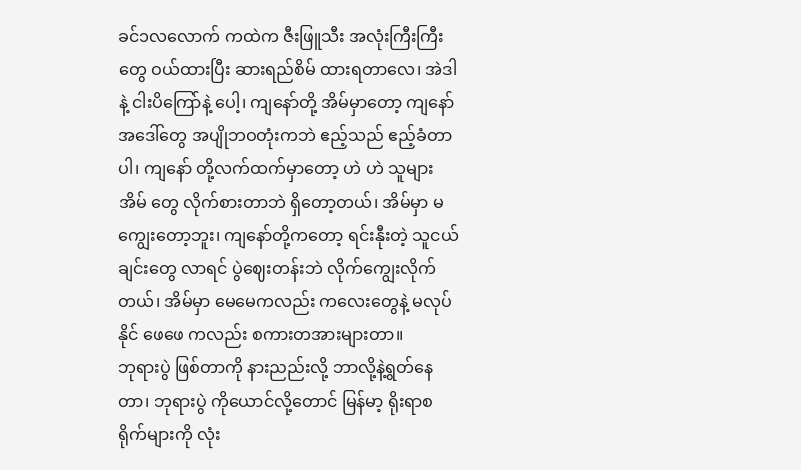ခင်၁လလောက် ကထဲက ဇီးဖြူသီး အလုံးကြီးကြီးတွေ ဝယ်ထားပြီး ဆားရည်စိမ် ထားရတာလေ၊ အဲဒါနဲ့ ငါးပိကြော်နဲ့ ပေါ့၊ ကျနော်တို့ အိမ်မှာတော့ ကျနော် အဒေါ်တွေ အပျိုဘဝတုံးကဘဲ ဧည့်သည် ဧည့်ခံတာပါ၊ ကျနော် တို့လက်ထက်မှာတော့ ဟဲ ဟဲ သူများအိမ် တွေ လိုက်စားတာဘဲ ရှိတော့တယ်၊ အိမ်မှာ မကျွေးတော့ဘူး၊ ကျနော်တို့ကတော့ ရင်းနီုးတဲ့ သူငယ်ချင်းတွေ လာရင် ပွဲဈေးတန်းဘဲ လိုက်ကျွေးလိုက်တယ်၊ အိမ်မှာ မေမေကလည်း ကလေးတွေနဲ့ မလုပ်နိုင် ဖေဖေ ကလည်း စကားတအားများတာ။
ဘုရားပွဲ ဖြစ်တာကို နားညည်းလို့ ဘာလို့နဲ့ရွတ်နေတာ၊ ဘုရားပွဲ ကိုယောင်လို့တောင် မြန်မာ့ ရိုးရာစရိုက်များကို လုံး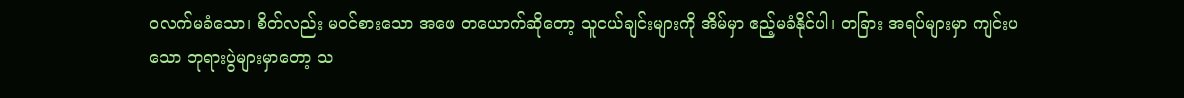ဝလက်မခံသော၊ စိတ်လည်း မဝင်စားသော အဖေ တယောက်ဆိုတော့ သူငယ်ချင်းများကို အိမ်မှာ ဧည့်မခံနိုင်ပါ၊ တခြား အရပ်များမှာ ကျင်းပသော ဘုရားပွဲများမှာတော့ သ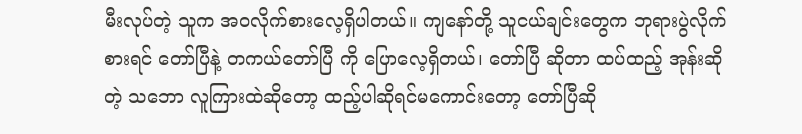မီးလုပ်တဲ့ သူက အဝလိုက်စားလေ့ရှိပါတယ်။ ကျနော်တို့ သူငယ်ချင်းတွေက ဘုရားပွဲလိုက်စားရင် တော်ပြီနဲ့ တကယ်တော်ပြီ ကို ပြောလေ့ရှိတယ်၊ တော်ပြီ ဆိုတာ ထပ်ထည့် အုန်းဆိုတဲ့ သဘော လူကြားထဲဆိုတော့ ထည့်ပါဆိုရင်မကောင်းတော့ တော်ပြီဆို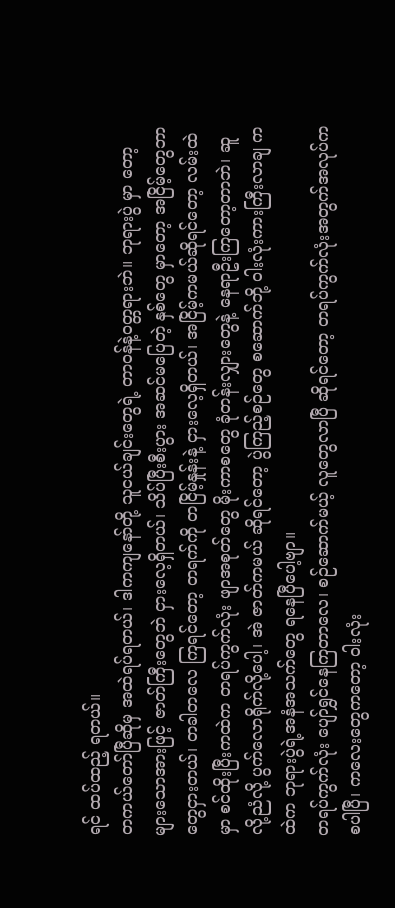ရင် ထပ်ထည့် ရတယ်။
တကယ်တော်ပြီဆိုမှ အထဲရပ်ရတယ်၊ ဒါကကျနော်တို့ သူငယ်ချင်းတွေရဲ့ တာဝန်နဲ့ဝတ္တရားဘဲ။ ဘုရားပွဲ မှာ တော့ များသောအားဖြင့် ဇာတ်ကြီးတွေဘဲ ငှားလေ့ရှိတယ်၊ သိပ်ပြီးစီးပွား အဆင်မပြေတဲ့ နှစ်တွေ မှာတော့ အငြိမ့်တွေဘာတွေငှားတယ်၊ တခါတလေ ကြရင်တော့ တရက်ကို တငြိမ့်နှုန်းနဲ့ ငှားလေ့ရှိတယ်၊ အငြိမ့်ကမယ်ဆိုရင်တော့ လမ်းထဲမှာ စင်ထိုးပြီးကထဲက တရပ်ကွက်လုံး ဖျာအစုတ်တွေ မိုးကာစတွေ ခုံတန်းလျှားတွေနဲ့ နေရာဦးကြတော့တာဘဲ၊ ဆူလို့ညံလို့ ပွက်လောရိုက်လို့ပေါ့၊ အဲ ဇာတ်ကမယ် ဆိုရင်တော့ ပွဲကြည့်စဉ်တွေ စဆောက်ဘို့ ဝါးလုံးကားကြီးလာချ ကထဲက ဘုရားပွဲရဲ့အနံအသက်တွေ ရနေပြီပေါ့ဗျာ။
တရပ်ကွက်လုံး ပျော်ရွှင်နေကြတာလေ၊ စဉ်ဆောက်မယ့် လူတွေလာပြီ ဆိုရင်တော့ တရပ်ကွက်လုံးအတွက်အလုပ်က စပါပြီ၊ ကလေးတွေကတော့ ဝါးလုံး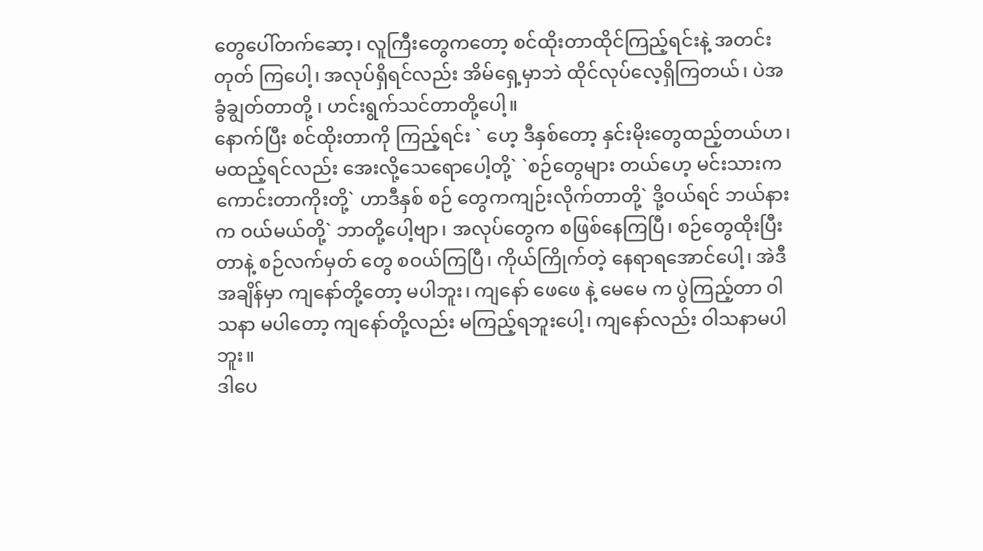တွေပေါ်တက်ဆော့၊ လူကြီးတွေကတော့ စင်ထိုးတာထိုင်ကြည့်ရင်းနဲ့ အတင်းတုတ် ကြပေါ့၊ အလုပ်ရှိရင်လည်း အိမ်ရှေ့မှာဘဲ ထိုင်လုပ်လေ့ရှိကြတယ်၊ ပဲအခွံချွတ်တာတို့ ၊ ဟင်းရွက်သင်တာတို့ပေါ့။
နောက်ပြီး စင်ထိုးတာကို ကြည့်ရင်း ` ဟေ့ ဒီနှစ်တော့ နှင်းမိုးတွေထည့်တယ်ဟ၊ မထည့်ရင်လည်း အေးလို့သေရောပေါ့တို့` `စဉ်တွေများ တယ်ဟေ့ မင်းသားက ကောင်းတာကိုးတို့` ဟာဒီနှစ် စဉ် တွေကကျဉ်းလိုက်တာတို့` ဒို့ဝယ်ရင် ဘယ်နားက ဝယ်မယ်တို့` ဘာတို့ပေါ့ဗျာ၊ အလုပ်တွေက စဖြစ်နေကြပြီ၊ စဉ်တွေထိုးပြီးတာနဲ့ စဉ်လက်မှတ် တွေ စဝယ်ကြပြီ၊ ကိုယ်ကြိုက်တဲ့ နေရာရအောင်ပေါ့၊ အဲဒီ အချိန်မှာ ကျနော်တို့တော့ မပါဘူး၊ ကျနော် ဖေဖေ နဲ့ မေမေ က ပွဲကြည့်တာ ဝါသနာ မပါတော့ ကျနော်တို့လည်း မကြည့်ရဘူးပေါ့၊ ကျနော်လည်း ဝါသနာမပါဘူး။
ဒါပေ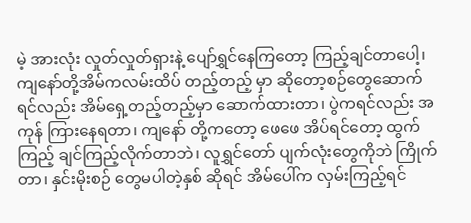မဲ့ အားလုံး လှုတ်လှုတ်ရှားနဲ့ ပျော်ရွှင်နေကြတော့ ကြည့်ချင်တာပေါ့၊ ကျနော်တို့အိမ်ကလမ်းထိပ် တည့်တည့် မှာ ဆိုတော့စဉ်တွေဆောက်ရင်လည်း အိမ်ရှေ့တည့်တည့်မှာ ဆောက်ထားတာ၊ ပွဲကရင်လည်း အကုန် ကြားနေရတာ၊ ကျနော် တို့ကတော့ ဖေဖေ အိပ်ရင်တော့ ထွက်ကြည့် ချင်ကြည့်လိုက်တာဘဲ၊ လူရွှင်တော် ပျက်လုံးတွေကိုဘဲ ကြိုက်တာ၊ နှင်းမိုးစဉ် တွေမပါတဲ့နှစ် ဆိုရင် အိမ်ပေါ်က လှမ်းကြည့်ရင်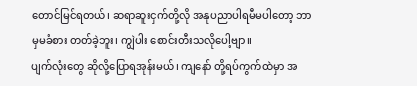တောင်မြင်ရတယ်၊ ဆရာဆူးငှက်တို့လို အနုပညာပါရမီမပါတော့ ဘာမှမခံစား တတ်ခဲ့ဘူး၊ ကျွဲပါး စောင်းတီးသလိုပေါ့ဗျာ။
ပျက်လုံးတွေ ဆိုလို့ပြောရအုန်းမယ်၊ ကျနော် တို့ရပ်ကွက်ထဲမှာ အ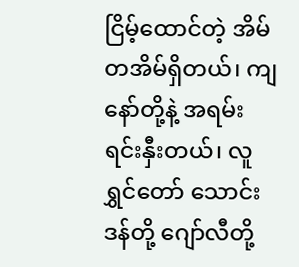ငြိမ့်ထောင်တဲ့ အိမ်တအိမ်ရှိတယ်၊ ကျနော်တို့နဲ့ အရမ်းရင်းနှီးတယ်၊ လူရွှင်တော် သောင်းဒန်တို့ ဂျော်လီတို့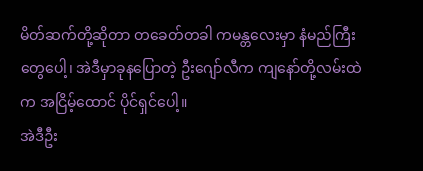မိတ်ဆက်တို့ဆိုတာ တခေတ်တခါ ကမန္တလေးမှာ နံမည်ကြီးတွေပေါ့၊ အဲဒီမှာခုနပြောတဲ့ ဦးဂျော်လီက ကျနော်တို့လမ်းထဲက အငြိမ့်ထောင် ပိုင်ရှင်ပေါ့။
အဲဒီဦး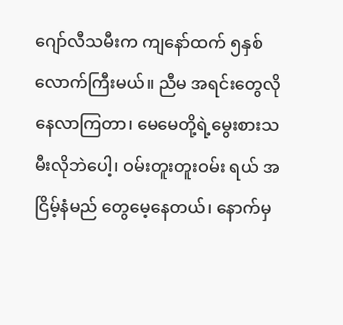ဂျော်လီသမီးက ကျနော်ထက် ၅နှစ်လောက်ကြီးမယ်။ ညီမ အရင်းတွေလို နေလာကြတာ၊ မေမေတို့ရဲ့မွေးစားသမီးလိုဘဲပေါ့၊ ဝမ်းတူးတူးဝမ်း ရယ် အငြိမ့်နံမည် တွေမေ့နေတယ်၊ နောက်မှ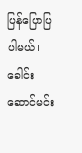ပြန်ပြောပြပါမယ်၊ ခေါင်းဆောင်မင်း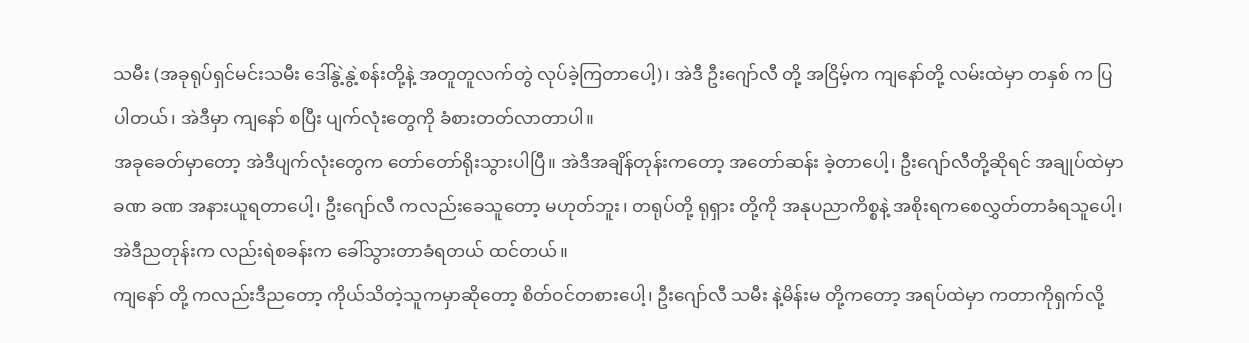သမီး (အခုရုပ်ရှင်မင်းသမီး ဒေါ်နွဲ့နွဲ့စန်းတို့နဲ့ အတူတူလက်တွဲ လုပ်ခဲ့ကြတာပေါ့)၊ အဲဒီ ဦးဂျော်လီ တို့ အငြိမ့်က ကျနော်တို့ လမ်းထဲမှာ တနှစ် က ပြပါတယ်၊ အဲဒီမှာ ကျနော် စပြီး ပျက်လုံးတွေကို ခံစားတတ်လာတာပါ။
အခုခေတ်မှာတော့ အဲဒီပျက်လုံးတွေက တော်တော်ရိုးသွားပါပြီ။ အဲဒီအချိန်တုန်းကတော့ အတော်ဆန်း ခဲ့တာပေါ့၊ ဦးဂျော်လီတို့ဆိုရင် အချုပ်ထဲမှာ ခဏ ခဏ အနားယူရတာပေါ့၊ ဦးဂျော်လီ ကလည်းခေသူတော့ မဟုတ်ဘူး၊ တရုပ်တို့ ရုရှား တို့ကို အနုပညာကိစ္စနဲ့ အစိုးရကစေလွှတ်တာခံရသူပေါ့၊ အဲဒီညတုန်းက လည်းရဲစခန်းက ခေါ်သွားတာခံရတယ် ထင်တယ်။
ကျနော် တို့ ကလည်းဒီညတော့ ကိုယ်သိတဲ့သူကမှာဆိုတော့ စိတ်ဝင်တစားပေါ့၊ ဦးဂျော်လီ သမီး နဲ့မိန်းမ တို့ကတော့ အရပ်ထဲမှာ ကတာကိုရှက်လို့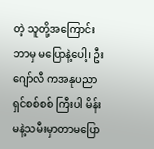တဲ့ သူတို့အကြောင်းဘာမှ မပြောနဲ့ပေါ့၊ ဦးဂျော်လီ ကအနုပညာရှင်စစ်စစ် ကြီးပါ မိန်းမနဲ့သမီးမှာတာမပြော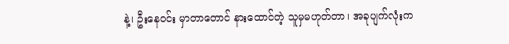နဲ့၊ ဦးနေဝင်း မှာတာတောင် နားထောင်တဲ့ သူမှမဟုတ်တာ၊ အခုပျက်လုံးက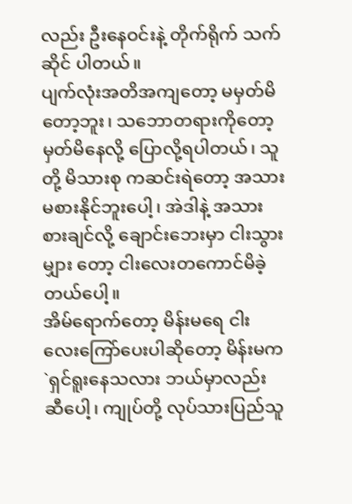လည်း ဦးနေဝင်းနဲ့ တိုက်ရိုက် သက်ဆိုင် ပါတယ်။
ပျက်လုံးအတိအကျတော့ မမှတ်မိတော့ဘူး၊ သဘောတရားကိုတော့ မှတ်မိနေလို့ ပြောလို့ရပါတယ်၊ သူတို့ မိသားစု ကဆင်းရဲတော့ အသားမစားနိုင်ဘူးပေါ့၊ အဲဒါနဲ့ အသားစားချင်လို့ ချောင်းဘေးမှာ ငါးသွားမျှား တော့ ငါးလေးတကောင်မိခဲ့ တယ်ပေါ့။
အိမ်ရောက်တော့ မိန်းမရေ ငါးလေးကြော်ပေးပါဆိုတော့ မိန်းမက `ရှင်ရူးနေသလား ဘယ်မှာလည်း ဆီပေါ့၊ ကျုပ်တို့ လုပ်သားပြည်သူ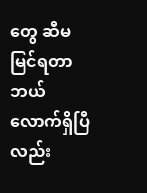တွေ ဆီမမြင်ရတာ ဘယ်လောက်ရှိပြီ လည်း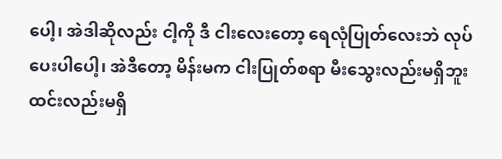ပေါ့၊ အဲဒါဆိုလည်း ငါ့ကို ဒီ ငါးလေးတော့ ရေလုံပြုတ်လေးဘဲ လုပ်ပေးပါပေါ့၊ အဲဒီတော့ မိန်းမက ငါးပြုတ်စရာ မီးသွေးလည်းမရှိဘူး ထင်းလည်းမရှိ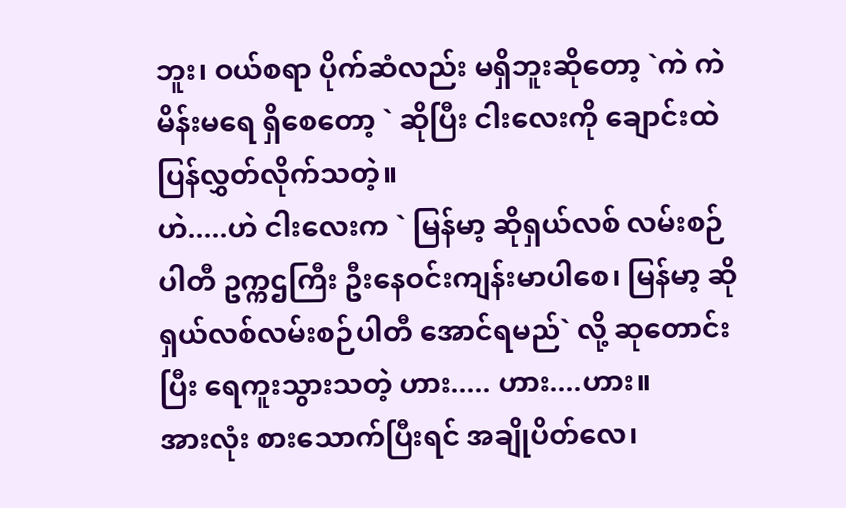ဘူး၊ ဝယ်စရာ ပိုက်ဆံလည်း မရှိဘူးဆိုတော့ `ကဲ ကဲ မိန်းမရေ ရှိစေတော့ ` ဆိုပြီး ငါးလေးကို ချောင်းထဲ ပြန်လွှတ်လိုက်သတဲ့။
ဟဲ.....ဟဲ ငါးလေးက ` မြန်မာ့ ဆိုရှယ်လစ် လမ်းစဉ်ပါတီ ဥက္ကဌကြီး ဦးနေဝင်းကျန်းမာပါစေ၊ မြန်မာ့ ဆိုရှယ်လစ်လမ်းစဉ်ပါတီ အောင်ရမည်` လို့ ဆုတောင်း ပြီး ရေကူးသွားသတဲ့ ဟား..... ဟား....ဟား။
အားလုံး စားသောက်ပြီးရင် အချိုပိတ်လေ၊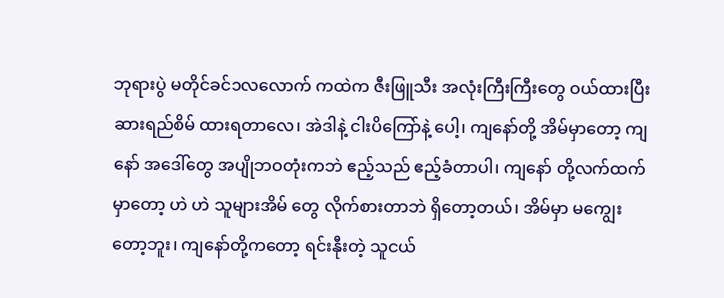ဘုရားပွဲ မတိုင်ခင်၁လလောက် ကထဲက ဇီးဖြူသီး အလုံးကြီးကြီးတွေ ဝယ်ထားပြီး ဆားရည်စိမ် ထားရတာလေ၊ အဲဒါနဲ့ ငါးပိကြော်နဲ့ ပေါ့၊ ကျနော်တို့ အိမ်မှာတော့ ကျနော် အဒေါ်တွေ အပျိုဘဝတုံးကဘဲ ဧည့်သည် ဧည့်ခံတာပါ၊ ကျနော် တို့လက်ထက်မှာတော့ ဟဲ ဟဲ သူများအိမ် တွေ လိုက်စားတာဘဲ ရှိတော့တယ်၊ အိမ်မှာ မကျွေးတော့ဘူး၊ ကျနော်တို့ကတော့ ရင်းနီုးတဲ့ သူငယ်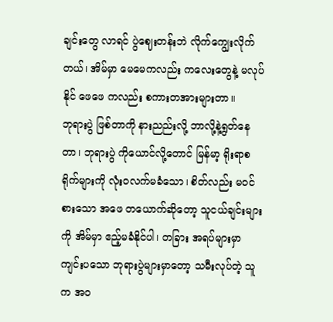ချင်းတွေ လာရင် ပွဲဈေးတန်းဘဲ လိုက်ကျွေးလိုက်တယ်၊ အိမ်မှာ မေမေကလည်း ကလေးတွေနဲ့ မလုပ်နိုင် ဖေဖေ ကလည်း စကားတအားများတာ။
ဘုရားပွဲ ဖြစ်တာကို နားညည်းလို့ ဘာလို့နဲ့ရွတ်နေတာ၊ ဘုရားပွဲ ကိုယောင်လို့တောင် မြန်မာ့ ရိုးရာစရိုက်များကို လုံးဝလက်မခံသော၊ စိတ်လည်း မဝင်စားသော အဖေ တယောက်ဆိုတော့ သူငယ်ချင်းများကို အိမ်မှာ ဧည့်မခံနိုင်ပါ၊ တခြား အရပ်များမှာ ကျင်းပသော ဘုရားပွဲများမှာတော့ သမီးလုပ်တဲ့ သူက အဝ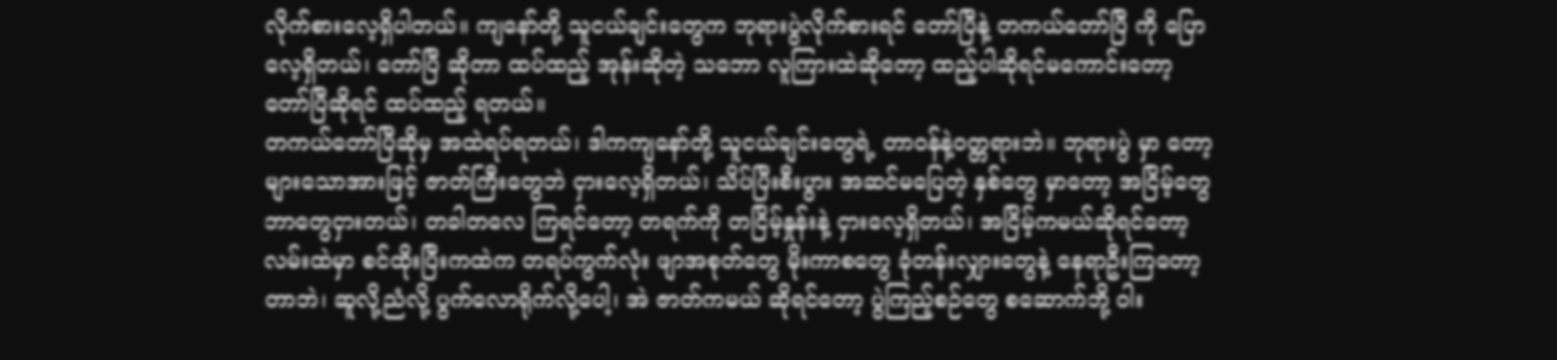လိုက်စားလေ့ရှိပါတယ်။ ကျနော်တို့ သူငယ်ချင်းတွေက ဘုရားပွဲလိုက်စားရင် တော်ပြီနဲ့ တကယ်တော်ပြီ ကို ပြောလေ့ရှိတယ်၊ တော်ပြီ ဆိုတာ ထပ်ထည့် အုန်းဆိုတဲ့ သဘော လူကြားထဲဆိုတော့ ထည့်ပါဆိုရင်မကောင်းတော့ တော်ပြီဆိုရင် ထပ်ထည့် ရတယ်။
တကယ်တော်ပြီဆိုမှ အထဲရပ်ရတယ်၊ ဒါကကျနော်တို့ သူငယ်ချင်းတွေရဲ့ တာဝန်နဲ့ဝတ္တရားဘဲ။ ဘုရားပွဲ မှာ တော့ များသောအားဖြင့် ဇာတ်ကြီးတွေဘဲ ငှားလေ့ရှိတယ်၊ သိပ်ပြီးစီးပွား အဆင်မပြေတဲ့ နှစ်တွေ မှာတော့ အငြိမ့်တွေဘာတွေငှားတယ်၊ တခါတလေ ကြရင်တော့ တရက်ကို တငြိမ့်နှုန်းနဲ့ ငှားလေ့ရှိတယ်၊ အငြိမ့်ကမယ်ဆိုရင်တော့ လမ်းထဲမှာ စင်ထိုးပြီးကထဲက တရပ်ကွက်လုံး ဖျာအစုတ်တွေ မိုးကာစတွေ ခုံတန်းလျှားတွေနဲ့ နေရာဦးကြတော့တာဘဲ၊ ဆူလို့ညံလို့ ပွက်လောရိုက်လို့ပေါ့၊ အဲ ဇာတ်ကမယ် ဆိုရင်တော့ ပွဲကြည့်စဉ်တွေ စဆောက်ဘို့ ဝါး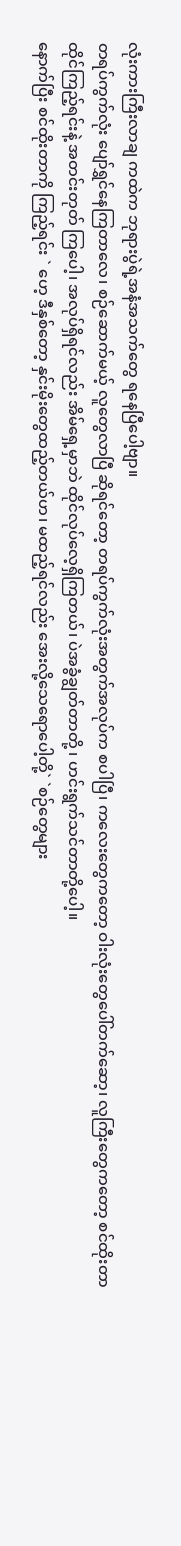လုံးကားကြီးလာချ ကထဲက ဘုရားပွဲရဲ့အနံအသက်တွေ ရနေပြီပေါ့ဗျာ။
တရပ်ကွက်လုံး ပျော်ရွှင်နေကြတာလေ၊ စဉ်ဆောက်မယ့် လူတွေလာပြီ ဆိုရင်တော့ တရပ်ကွက်လုံးအတွက်အလုပ်က စပါပြီ၊ ကလေးတွေကတော့ ဝါးလုံးတွေပေါ်တက်ဆော့၊ လူကြီးတွေကတော့ စင်ထိုးတာထိုင်ကြည့်ရင်းနဲ့ အတင်းတုတ် ကြပေါ့၊ အလုပ်ရှိရင်လည်း အိမ်ရှေ့မှာဘဲ ထိုင်လုပ်လေ့ရှိကြတယ်၊ ပဲအခွံချွတ်တာတို့ ၊ ဟင်းရွက်သင်တာတို့ပေါ့။
နောက်ပြီး စင်ထိုးတာကို ကြည့်ရင်း ` ဟေ့ ဒီနှစ်တော့ နှင်းမိုးတွေထည့်တယ်ဟ၊ မထည့်ရင်လည်း အေးလို့သေရောပေါ့တို့` `စဉ်တွေများ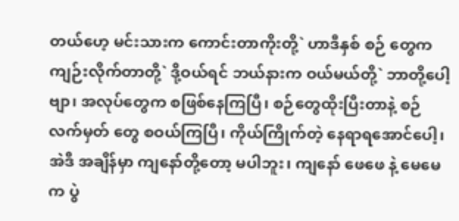တယ်ဟေ့ မင်းသားက ကောင်းတာကိုးတို့` ဟာဒီနှစ် စဉ် တွေကကျဉ်းလိုက်တာတို့` ဒို့ဝယ်ရင် ဘယ်နားက ဝယ်မယ်တို့` ဘာတို့ပေါ့ဗျာ၊ အလုပ်တွေက စဖြစ်နေကြပြီ၊ စဉ်တွေထိုးပြီးတာနဲ့ စဉ်လက်မှတ် တွေ စဝယ်ကြပြီ၊ ကိုယ်ကြိုက်တဲ့ နေရာရအောင်ပေါ့၊ အဲဒီ အချိန်မှာ ကျနော်တို့တော့ မပါဘူး၊ ကျနော် ဖေဖေ နဲ့ မေမေ က ပွဲ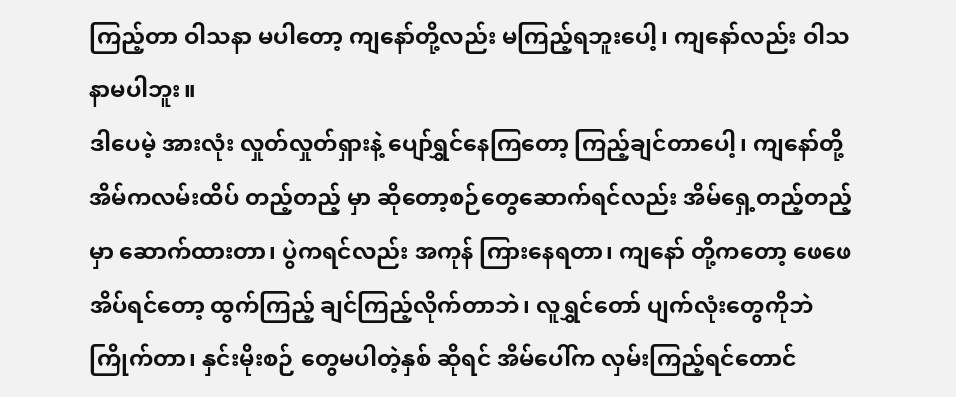ကြည့်တာ ဝါသနာ မပါတော့ ကျနော်တို့လည်း မကြည့်ရဘူးပေါ့၊ ကျနော်လည်း ဝါသနာမပါဘူး။
ဒါပေမဲ့ အားလုံး လှုတ်လှုတ်ရှားနဲ့ ပျော်ရွှင်နေကြတော့ ကြည့်ချင်တာပေါ့၊ ကျနော်တို့အိမ်ကလမ်းထိပ် တည့်တည့် မှာ ဆိုတော့စဉ်တွေဆောက်ရင်လည်း အိမ်ရှေ့တည့်တည့်မှာ ဆောက်ထားတာ၊ ပွဲကရင်လည်း အကုန် ကြားနေရတာ၊ ကျနော် တို့ကတော့ ဖေဖေ အိပ်ရင်တော့ ထွက်ကြည့် ချင်ကြည့်လိုက်တာဘဲ၊ လူရွှင်တော် ပျက်လုံးတွေကိုဘဲ ကြိုက်တာ၊ နှင်းမိုးစဉ် တွေမပါတဲ့နှစ် ဆိုရင် အိမ်ပေါ်က လှမ်းကြည့်ရင်တောင်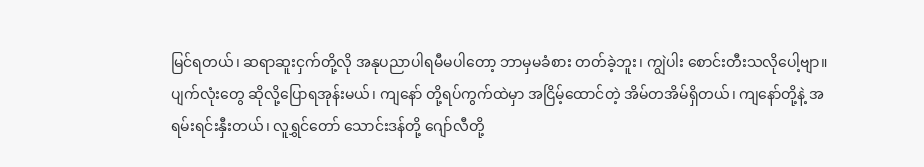မြင်ရတယ်၊ ဆရာဆူးငှက်တို့လို အနုပညာပါရမီမပါတော့ ဘာမှမခံစား တတ်ခဲ့ဘူး၊ ကျွဲပါး စောင်းတီးသလိုပေါ့ဗျာ။
ပျက်လုံးတွေ ဆိုလို့ပြောရအုန်းမယ်၊ ကျနော် တို့ရပ်ကွက်ထဲမှာ အငြိမ့်ထောင်တဲ့ အိမ်တအိမ်ရှိတယ်၊ ကျနော်တို့နဲ့ အရမ်းရင်းနှီးတယ်၊ လူရွှင်တော် သောင်းဒန်တို့ ဂျော်လီတို့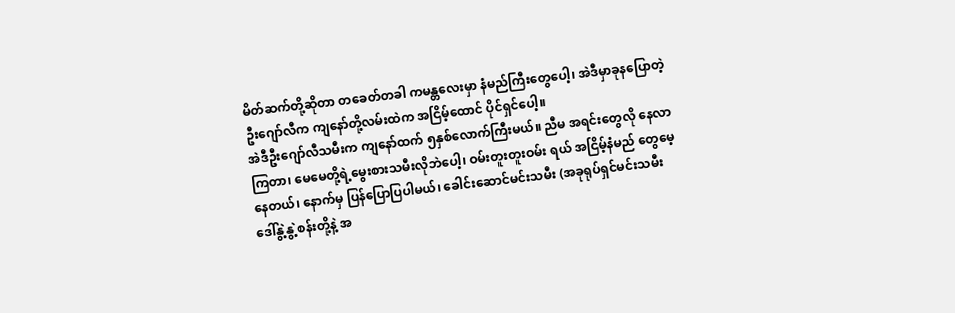မိတ်ဆက်တို့ဆိုတာ တခေတ်တခါ ကမန္တလေးမှာ နံမည်ကြီးတွေပေါ့၊ အဲဒီမှာခုနပြောတဲ့ ဦးဂျော်လီက ကျနော်တို့လမ်းထဲက အငြိမ့်ထောင် ပိုင်ရှင်ပေါ့။
အဲဒီဦးဂျော်လီသမီးက ကျနော်ထက် ၅နှစ်လောက်ကြီးမယ်။ ညီမ အရင်းတွေလို နေလာကြတာ၊ မေမေတို့ရဲ့မွေးစားသမီးလိုဘဲပေါ့၊ ဝမ်းတူးတူးဝမ်း ရယ် အငြိမ့်နံမည် တွေမေ့နေတယ်၊ နောက်မှ ပြန်ပြောပြပါမယ်၊ ခေါင်းဆောင်မင်းသမီး (အခုရုပ်ရှင်မင်းသမီး ဒေါ်နွဲ့နွဲ့စန်းတို့နဲ့ အ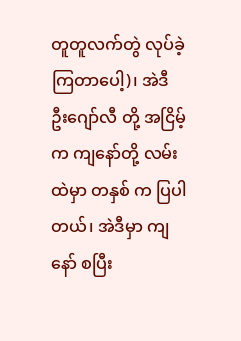တူတူလက်တွဲ လုပ်ခဲ့ကြတာပေါ့)၊ အဲဒီ ဦးဂျော်လီ တို့ အငြိမ့်က ကျနော်တို့ လမ်းထဲမှာ တနှစ် က ပြပါတယ်၊ အဲဒီမှာ ကျနော် စပြီး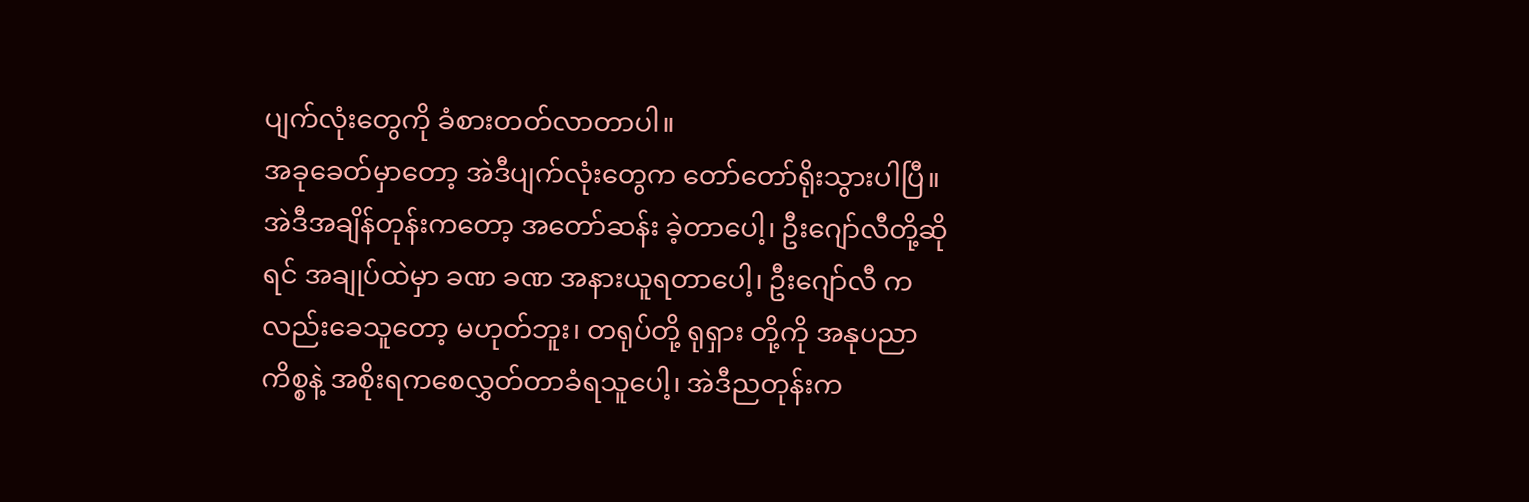ပျက်လုံးတွေကို ခံစားတတ်လာတာပါ။
အခုခေတ်မှာတော့ အဲဒီပျက်လုံးတွေက တော်တော်ရိုးသွားပါပြီ။ အဲဒီအချိန်တုန်းကတော့ အတော်ဆန်း ခဲ့တာပေါ့၊ ဦးဂျော်လီတို့ဆိုရင် အချုပ်ထဲမှာ ခဏ ခဏ အနားယူရတာပေါ့၊ ဦးဂျော်လီ ကလည်းခေသူတော့ မဟုတ်ဘူး၊ တရုပ်တို့ ရုရှား တို့ကို အနုပညာကိစ္စနဲ့ အစိုးရကစေလွှတ်တာခံရသူပေါ့၊ အဲဒီညတုန်းက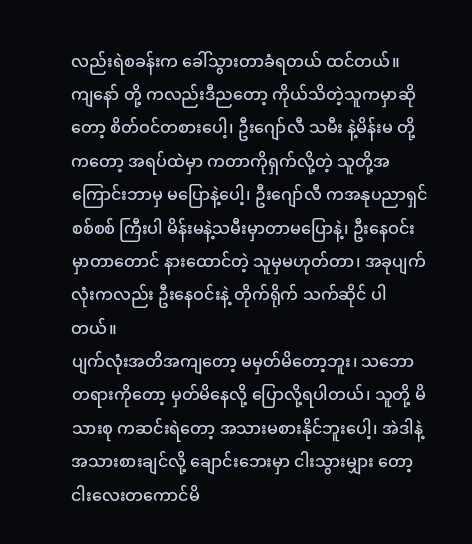လည်းရဲစခန်းက ခေါ်သွားတာခံရတယ် ထင်တယ်။
ကျနော် တို့ ကလည်းဒီညတော့ ကိုယ်သိတဲ့သူကမှာဆိုတော့ စိတ်ဝင်တစားပေါ့၊ ဦးဂျော်လီ သမီး နဲ့မိန်းမ တို့ကတော့ အရပ်ထဲမှာ ကတာကိုရှက်လို့တဲ့ သူတို့အကြောင်းဘာမှ မပြောနဲ့ပေါ့၊ ဦးဂျော်လီ ကအနုပညာရှင်စစ်စစ် ကြီးပါ မိန်းမနဲ့သမီးမှာတာမပြောနဲ့၊ ဦးနေဝင်း မှာတာတောင် နားထောင်တဲ့ သူမှမဟုတ်တာ၊ အခုပျက်လုံးကလည်း ဦးနေဝင်းနဲ့ တိုက်ရိုက် သက်ဆိုင် ပါတယ်။
ပျက်လုံးအတိအကျတော့ မမှတ်မိတော့ဘူး၊ သဘောတရားကိုတော့ မှတ်မိနေလို့ ပြောလို့ရပါတယ်၊ သူတို့ မိသားစု ကဆင်းရဲတော့ အသားမစားနိုင်ဘူးပေါ့၊ အဲဒါနဲ့ အသားစားချင်လို့ ချောင်းဘေးမှာ ငါးသွားမျှား တော့ ငါးလေးတကောင်မိ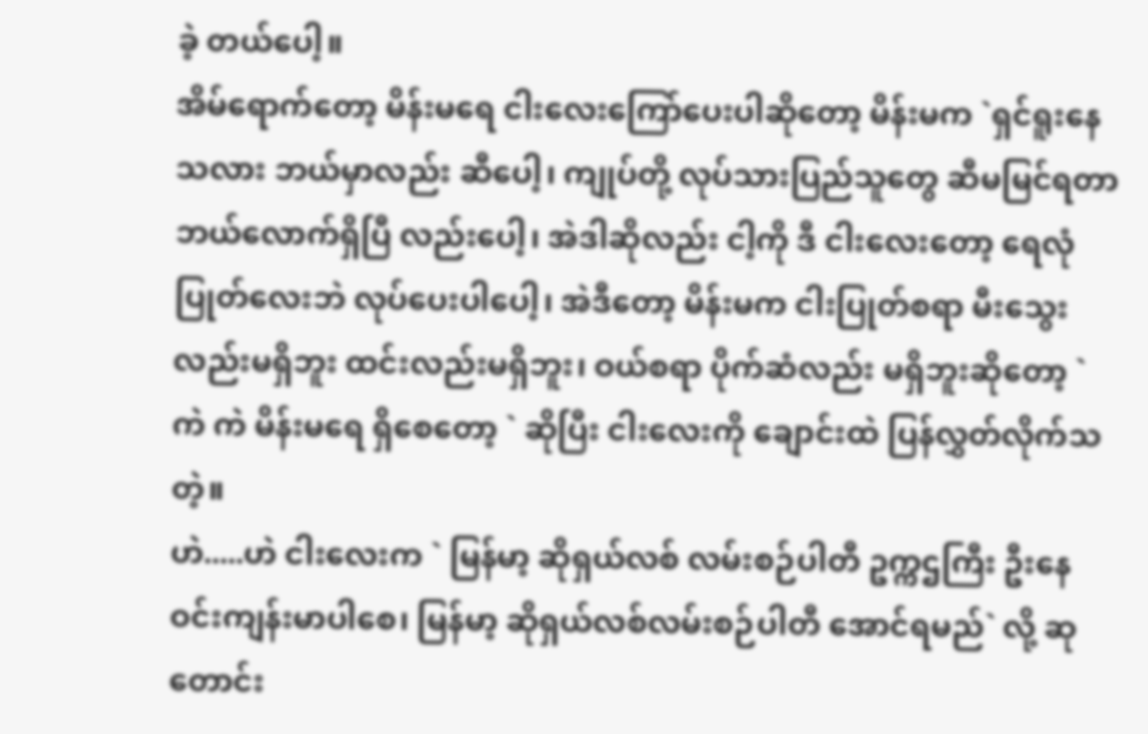ခဲ့ တယ်ပေါ့။
အိမ်ရောက်တော့ မိန်းမရေ ငါးလေးကြော်ပေးပါဆိုတော့ မိန်းမက `ရှင်ရူးနေသလား ဘယ်မှာလည်း ဆီပေါ့၊ ကျုပ်တို့ လုပ်သားပြည်သူတွေ ဆီမမြင်ရတာ ဘယ်လောက်ရှိပြီ လည်းပေါ့၊ အဲဒါဆိုလည်း ငါ့ကို ဒီ ငါးလေးတော့ ရေလုံပြုတ်လေးဘဲ လုပ်ပေးပါပေါ့၊ အဲဒီတော့ မိန်းမက ငါးပြုတ်စရာ မီးသွေးလည်းမရှိဘူး ထင်းလည်းမရှိဘူး၊ ဝယ်စရာ ပိုက်ဆံလည်း မရှိဘူးဆိုတော့ `ကဲ ကဲ မိန်းမရေ ရှိစေတော့ ` ဆိုပြီး ငါးလေးကို ချောင်းထဲ ပြန်လွှတ်လိုက်သတဲ့။
ဟဲ.....ဟဲ ငါးလေးက ` မြန်မာ့ ဆိုရှယ်လစ် လမ်းစဉ်ပါတီ ဥက္ကဌကြီး ဦးနေဝင်းကျန်းမာပါစေ၊ မြန်မာ့ ဆိုရှယ်လစ်လမ်းစဉ်ပါတီ အောင်ရမည်` လို့ ဆုတောင်း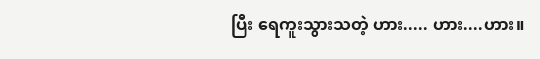ပြီး ရေကူးသွားသတဲ့ ဟား..... ဟား....ဟား။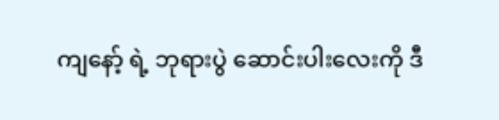ကျနော့် ရဲ့ ဘုရားပွဲ ဆောင်းပါးလေးကို ဒီ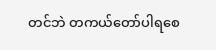တင်ဘဲ တကယ်တော်ပါရစေ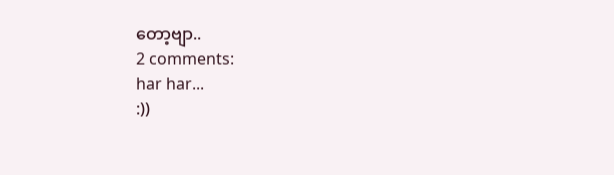တော့ဗျာ..
2 comments:
har har...
:))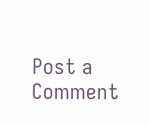Post a Comment